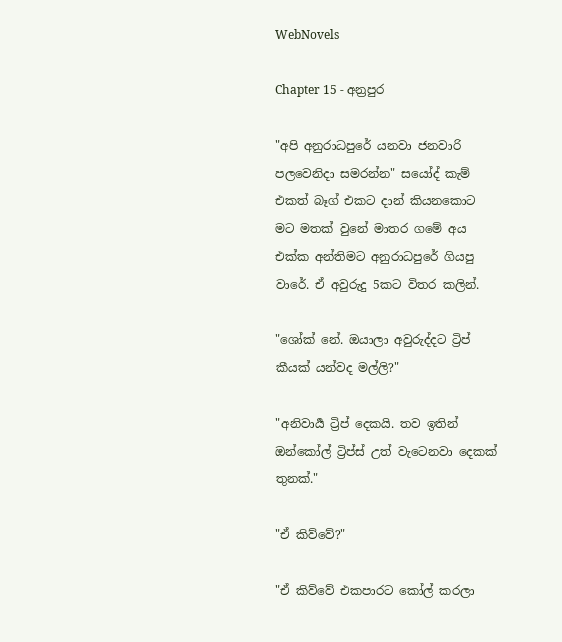WebNovels

Chapter 15 - අන්‍රපුර

"අපි අනුරාධපුරේ යනවා ජනවාරි පලවෙනිදා සමරන්න" සයෝද් කැම් එකත් බෑග් එකට දාන් කියනකොට මට මතක් වුනේ මාතර ගමේ අය එක්ක අන්තිමට අනුරාධපුරේ ගියපු වාරේ. ඒ අවුරුදු 5කට විතර කලින්.

"ශෝක් නේ. ඔයාලා අවුරුද්දට ට්‍රිප් කීයක් යන්වද මල්ලි?"

"අනිවාර්‍ය ට්‍රිප් දෙකයි. තව ඉතින් ඔන්කෝල් ට්‍රිප්ස් උත් වැටෙනවා දෙකක් තුනක්."

"ඒ කිව්වේ?"

"ඒ කිව්වේ එකපාරට කෝල් කරලා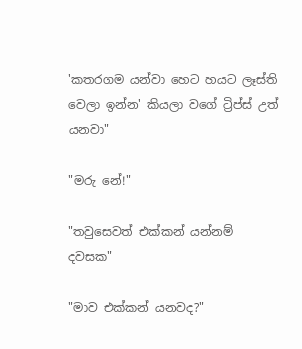'කතරගම යන්වා හෙට හයට ලෑස්ති වෙලා ඉන්න' කියලා වගේ ට්‍රිප්ස් උත් යනවා"

"මරු නේ!"

"තවුසෙවත් එක්කන් යන්නම් දවසක"

"මාව එක්කන් යනවද?"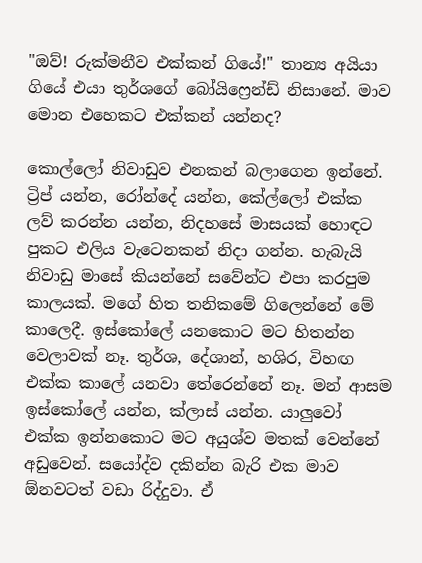"ඔව්! රුක්මනීව එක්කන් ගියේ!" තාන්‍ය අයියා ගියේ එයා තුර්ශගේ බෝයිෆ්‍රෙන්ඩ් නිසානේ. මාව මොන එහෙකට එක්කන් යන්නද?

කොල්ලෝ නිවාඩුව එනකන් බලාගෙන ඉන්නේ. ට්‍රිප් යන්න, රෝන්දේ යන්න, කේල්ලෝ එක්ක ලව් කරන්න යන්න, නිදහසේ මාසයක් හොඳට පුකට එලිය වැටෙනකන් නිදා ගන්න. හැබැයි නිවාඩු මාසේ කියන්නේ සවේන්ට එපා කරපුම කාලයක්. මගේ හිත තනිකමේ ගිලෙන්නේ මේ කාලෙදී. ඉස්කෝලේ යනකොට මට හිතන්න වෙලාවක් නෑ. තුර්ශ, දේශාන්, හශිර, විහඟ එක්ක කාලේ යනවා තේරෙන්නේ නෑ. මන් ආසම ඉස්කෝලේ යන්න, ක්ලාස් යන්න. යාලුවෝ එක්ක ඉන්නකොට මට අයුශ්ව මතක් වෙන්නේ අඩුවෙන්. සයෝද්ව දකින්න බැරි එක මාව ඕනවටත් වඩා රිද්දුවා. ඒ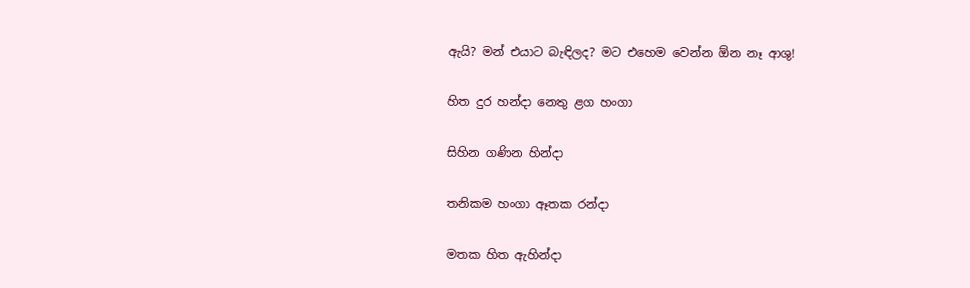ඇයි? මන් එයාට බැඳිලද? මට එහෙම වෙන්න ඕන නෑ ආශු!

හිත දුර හන්දා නෙතු ළග හංගා

සිහින ගණින හින්දා

තනිකම හංගා ඈතක රන්දා

මතක හිත ඇහින්දා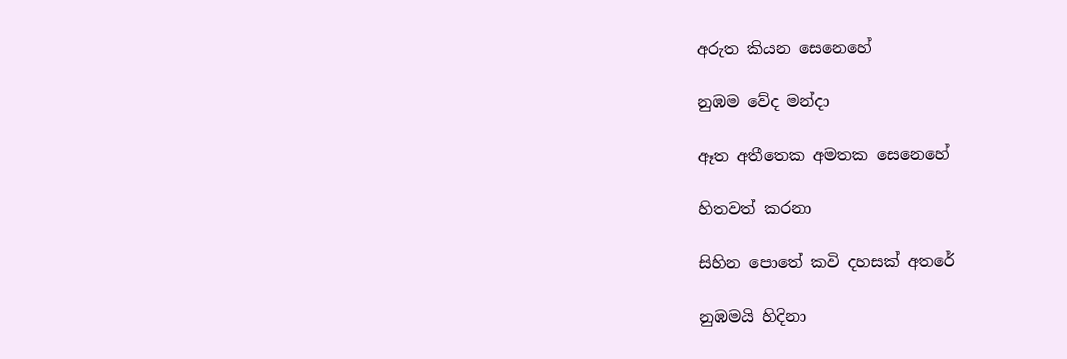අරුත කියන සෙනෙහේ

නුඹම වේද මන්දා

ඈත අතීතෙක අමතක සෙනෙහේ

හිතවත් කරනා

සිහින පොතේ කවි දහසක් අතරේ

නුඹමයි හිදිනා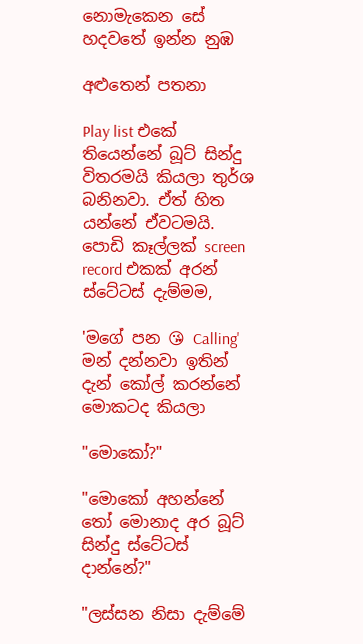නොමැකෙන සේ හදවතේ ඉන්න නුඹ

අළුතෙන් පතනා

Play list එකේ තියෙන්නේ බූට් සින්දු විතරමයි කියලා තුර්ශ බනිනවා. ඒත් හිත යන්නේ ඒවටමයි. පොඩි කෑල්ලක් screen record එකක් අරන් ස්ටේටස් දැම්මම,

'මගේ පන 😘 Calling' මන් දන්නවා ඉතින් දැන් කෝල් කරන්නේ මොකටද කියලා

"මොකෝ?"

"මොකෝ අහන්නේ තෝ මොනාද අර බූට් සින්දු ස්ටේටස් දාන්නේ?"

"ලස්සන නිසා දැම්මේ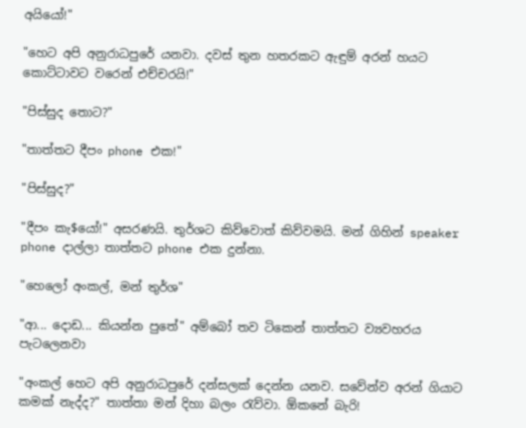අයියෝ!"

"හෙට අපි අනුරාධපුරේ යනවා. දවස් තුන හතරකට ඇඳුම් අරන් හයට කොට්ටාවට වරෙන් එච්චරයි!"

"පිස්සුද තොට?"

"තාත්තට දීපං phone එක!"

"පිස්සුද?"

"දීපං කැ$යෝ!" අසරණයි. තුර්ශට කිව්වොත් කිව්වමයි. මන් ගිහින් speaker phone දාල්ලා තාත්තට phone එක දුන්නා.

"හෙලෝ අංකල්, මන් තුර්ශ"

"ආ... දොඩ... කියන්න පුතේ" අම්බෝ තව ටිකෙන් තාත්තට ව්‍යවහරය පැටලෙනවා

"අංකල් හෙට අපි අනුරාධපුරේ දන්සලක් දෙන්න යනව. සවේන්ව අරන් ගියාට කමක් නැද්ද?" තාත්තා මන් දිහා බලං රැව්වා. ඕකනේ බැරි!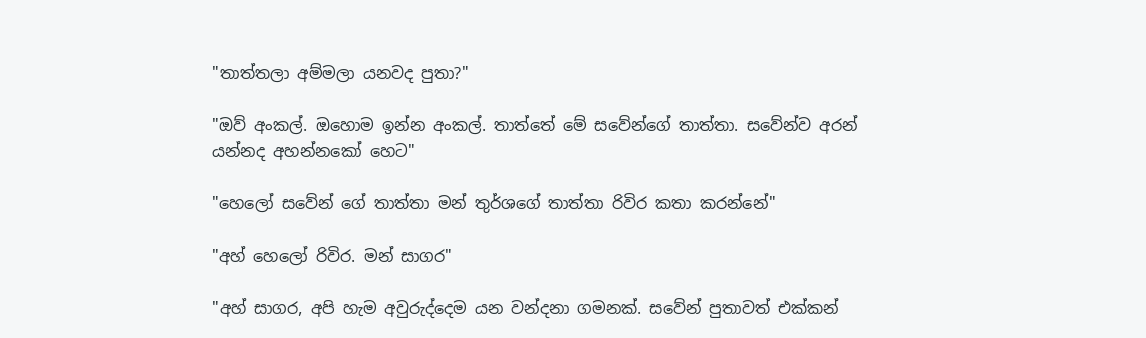"තාත්තලා අම්මලා යනවද පුතා?"

"ඔව් අංකල්. ඔහොම ඉන්න අංකල්. තාත්තේ මේ සවේන්ගේ තාත්තා. සවේන්ව අරන් යන්නද අහන්නකෝ හෙට"

"හෙලෝ සවේන් ගේ තාත්තා මන් තුර්ශගේ තාත්තා රිවිර කතා කරන්නේ"

"අහ් හෙලෝ රිවිර. මන් සාගර"

"අහ් සාගර, අපි හැම අවුරුද්දෙම යන වන්දනා ගමනක්. සවේන් පුතාවත් එක්කන්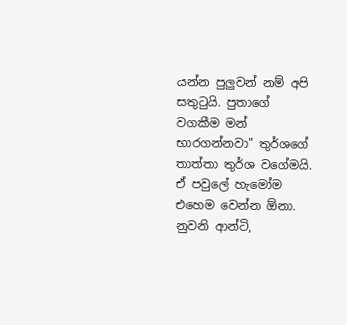යන්න පුලුවන් නම් අපි සතුටුයි. පුතාගේ වගකීම මන් භාරගන්නවා" තුර්ශගේ තාත්තා තුර්ශ වගේමයි. ඒ පවුලේ හැමෝම එහෙම වෙන්න ඕනා. නුවනි ආන්ටි,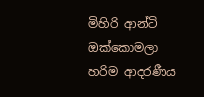මිහිරි ආන්ටි ඔක්කොමලා හරිම ආදරණීය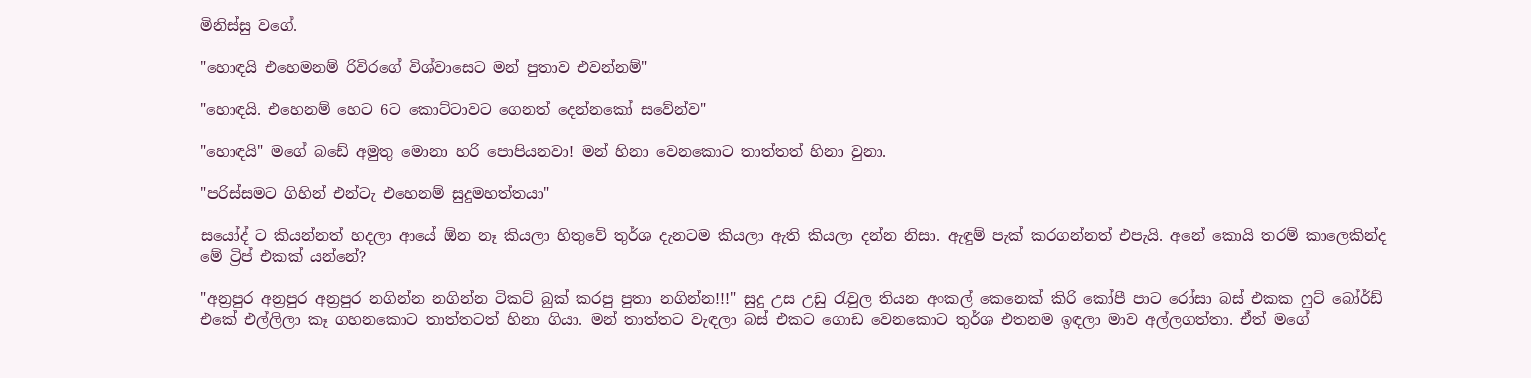මිනිස්සු වගේ.

"හොඳයි එහෙමනම් රිවිරගේ විශ්වාසෙට මන් පුතාව එවන්නම්"

"හොඳයි. එහෙනම් හෙට 6ට කොට්ටාවට ගෙනත් දෙන්නකෝ සවේන්ව"

"හොඳයි" මගේ බඩේ අමුතු මොනා හරි පොපියනවා! මන් හිනා වෙනකොට තාත්තත් හිනා වුනා.

"පරිස්සමට ගිහින් එන්ටැ එහෙනම් සුදුමහත්තයා"

සයෝද් ට කියන්නත් හදලා ආයේ ඕන නෑ කියලා හිතුවේ තුර්ශ දැනටම කියලා ඇති කියලා දන්න නිසා. ඇඳුම් පැක් කරගන්නත් එපැයි. අනේ කොයි තරම් කාලෙකින්ද මේ ට්‍රිප් එකක් යන්නේ?

"අන්‍රපුර අන්‍රපුර අන්‍රපුර නගින්න නගින්න ටිකට් බුක් කරපු පුතා නගින්න!!!" සුදු උස උඩු රැවුල තියන අංකල් කෙනෙක් කිරි කෝපී පාට රෝසා බස් එකක ෆුට් බෝර්ඩ් එකේ එල්ලිලා කෑ ගහනකොට තාත්තටත් හිනා ගියා. මන් තාත්තට වැඳලා බස් එකට ගොඩ වෙනකොට තුර්ශ එතනම ඉඳලා මාව අල්ලගත්තා. ඒත් මගේ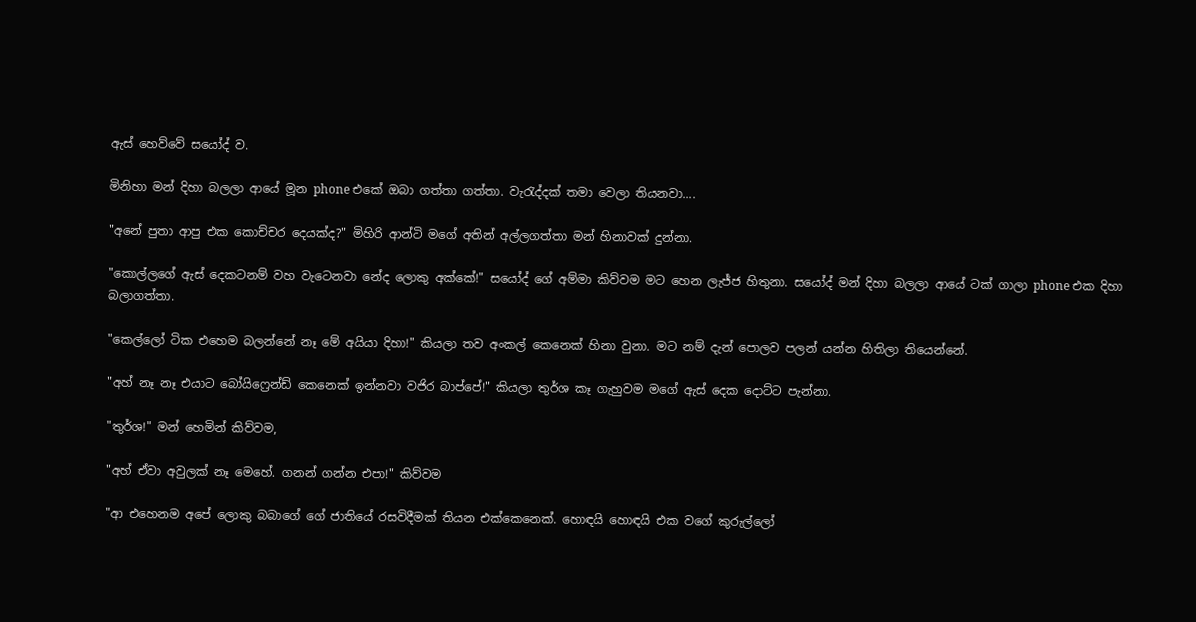ඇස් හෙව්වේ සයෝද් ව.

මිනිහා මන් දිහා බලලා ආයේ මූන phone එකේ ඔබා ගත්තා ගත්තා. වැරැද්දක් තමා වෙලා තියනවා....

"අනේ පුතා ආපු එක කොච්චර දෙයක්ද?" මිහිරි ආන්ටි මගේ අතින් අල්ලගත්තා මන් හිනාවක් දුන්නා.

"කොල්ලගේ ඇස් දෙකටනම් වහ වැටෙනවා නේද ලොකු අක්කේ!" සයෝද් ගේ අම්මා කිව්වම මට හෙන ලැජ්ජ හිතුනා. සයෝද් මන් දිහා බලලා ආයේ ටක් ගාලා phone එක දිහා බලාගත්තා.

"කෙල්ලෝ ටික එහෙම බලන්නේ නෑ මේ අයියා දිහා!" කියලා තව අංකල් කෙනෙක් හිනා වුනා. මට නම් දැන් පොලව පලන් යන්න හිතිලා තියෙන්නේ.

"අහ් නෑ නෑ එයාට බෝයිෆ්‍රෙන්ඩ් කෙනෙක් ඉන්නවා වජිර බාප්පේ!" කියලා තුර්ශ කෑ ගැහුවම මගේ ඇස් දෙක දොට්ට පැන්නා.

"තුර්ශ!" මන් හෙමින් කිව්වම,

"අහ් ඒවා අවුලක් නෑ මෙහේ. ගනන් ගන්න එපා!" කිව්වම

"ආ එහෙනම අපේ ලොකු බබාගේ ගේ ජාතියේ රසවිදීමක් තියන එක්කෙනෙක්. හොඳයි හොඳයි එක වගේ කුරුල්ලෝ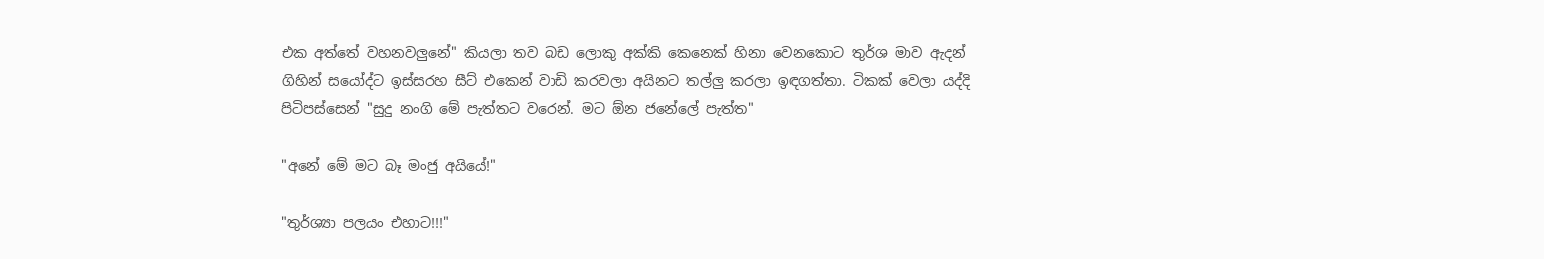එක අත්තේ වහනවලුනේ" කියලා තව බඩ ලොකු අක්කි කෙනෙක් හිනා වෙනකොට තුර්ශ මාව ඇදන් ගිහින් සයෝද්ට ඉස්සරහ සීට් එකෙන් වාඩි කරවලා අයිනට තල්ලු කරලා ඉඳගත්තා. ටිකක් වෙලා යද්දි පිටිපස්සෙන් "සුදු නංගි මේ පැත්තට වරෙන්. මට ඕන ජනේලේ පැත්ත"

"අනේ මේ මට බෑ මංජු අයියේ!"

"තුර්ශ්‍යා පලයං එහාට!!!"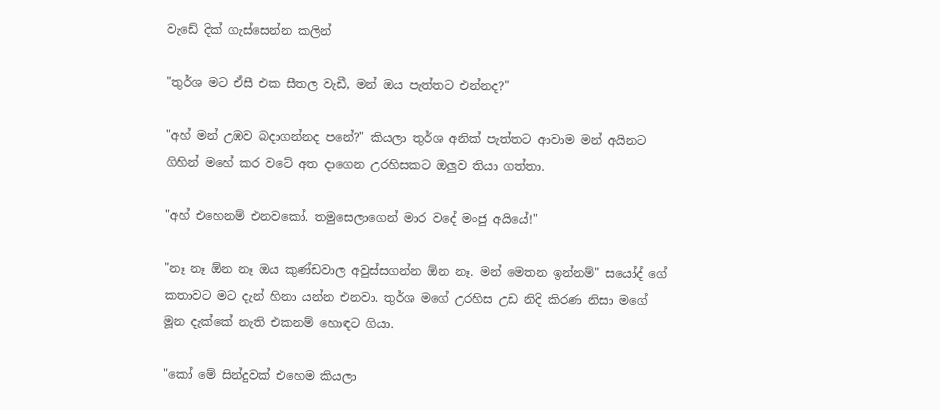වැඩේ දික් ගැස්සෙන්න කලින්

"තුර්ශ මට ඒසී එක සීතල වැඩී, මන් ඔය පැත්තට එන්නද?"

"අහ් මන් උඹව බදාගන්නද පනේ?" කියලා තුර්ශ අනික් පැත්තට ආවාම මන් අයිනට ගිහින් මහේ කර වටේ අත දාගෙන උරහිසකට ඔලුව තියා ගත්තා.

"අහ් එහෙනම් එනවකෝ. තමුසෙලාගෙන් මාර වදේ මංජු අයියේ!"

"නෑ නෑ ඕන නෑ ඔය කුණ්ඩවාල අවුස්සගන්න ඕන නෑ. මන් මෙතන ඉන්නම්" සයෝද් ගේ කතාවට මට දැන් හිනා යන්න එනවා. තුර්ශ මගේ උරහිස උඩ නිදි කිරණ නිසා මගේ මූන දැක්කේ නැති එකනම් හොඳට ගියා.

"කෝ මේ සින්දුවක් එහෙම කියලා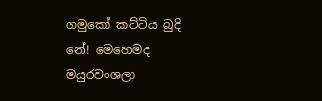ගමුකෝ කට්ටිය බුදි නේ! මෙහෙමද මයුරවංශලා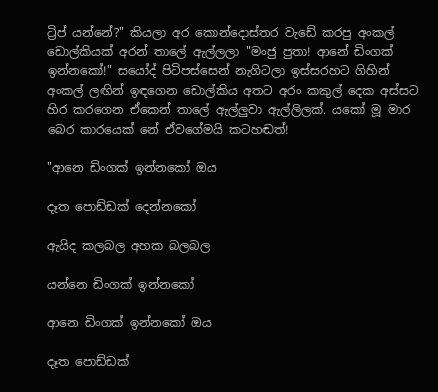ට්‍රිප් යන්නේ?" කියලා අර කොන්දොස්තර වැඩේ කරපු අංකල් ඩොල්කියක් අරන් තාලේ ඇල්ලලා "මංජු පුතා! ආනේ ඩිංගක් ඉන්නකෝ!" සයෝද් පිටිපස්සෙන් නැගිටලා ඉස්සරහට ගිහින් අංකල් ලඟින් ඉඳගෙන ඩොල්කිය අතට අරං කකුල් දෙක අස්සට හිර කරගෙන ඒකෙන් තාලේ ඇල්ලුවා ඇල්ලිලක්. යකෝ මූ මාර බෙර කාරයෙක් නේ ඒවගේමයි කටහඬත්!

"ආනෙ ඩිංගක් ඉන්නකෝ ඔය

දෑත පොඩ්ඩක් දෙන්නකෝ

ඇයිද කලබල අහක බලබල

යන්නෙ ඩිංගක් ඉන්නකෝ

ආනෙ ඩිංගක් ඉන්නකෝ ඔය

දෑත පොඩ්ඩක්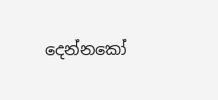දෙන්නකෝ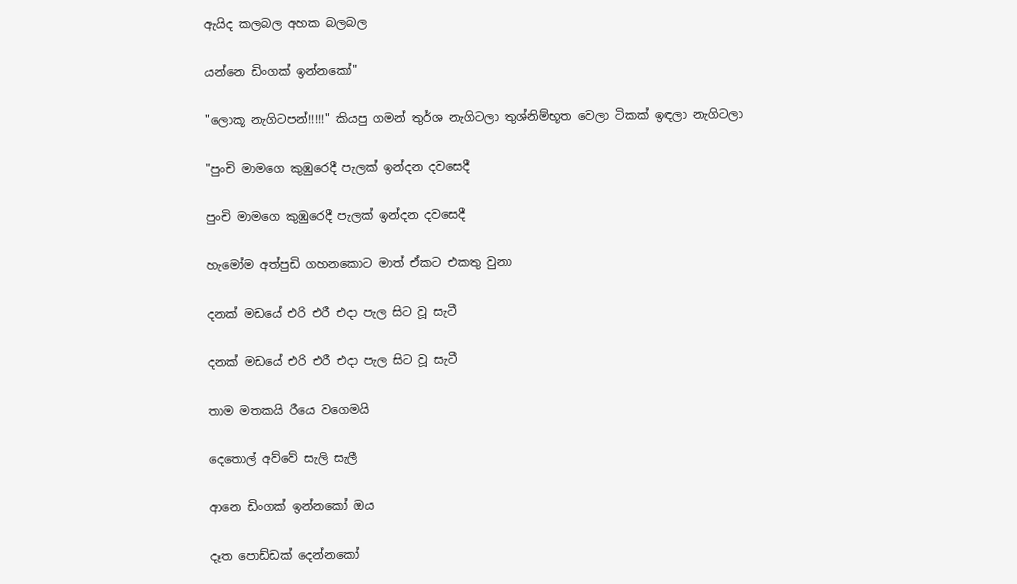ඇයිද කලබල අහක බලබල

යන්නෙ ඩිංගක් ඉන්නකෝ"

"ලොකූ නැගිටපන්!!!!!" කියපු ගමන් තුර්ශ නැගිටලා තුශ්නිම්භූත වෙලා ටිකක් ඉඳලා නැගිටලා

"පුංචි මාමගෙ කුඹුරෙදී පැලක් ඉන්දන දවසෙදී

පුංචි මාමගෙ කුඹුරෙදී පැලක් ඉන්දන දවසෙදී

හැමෝම අත්පුඩි ගහනකොට මාත් ඒකට එකතු වුනා

දනක් මඩයේ එරි එරී එදා පැල සිට වූ සැටී

දනක් මඩයේ එරි එරී එදා පැල සිට වූ සැටී

තාම මතකයි රීයෙ වගෙමයි

දෙතොල් අව්වේ සැලි සැලී

ආනෙ ඩිංගක් ඉන්නකෝ ඔය

දෑත පොඩ්ඩක් දෙන්නකෝ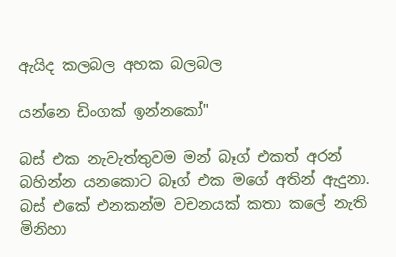ඇයිද කලබල අහක බලබල

යන්නෙ ඩිංගක් ඉන්නකෝ"

බස් එක නැවැත්තුවම මන් බෑග් එකත් අරන් බහින්න යනකොට බෑග් එක මගේ අතින් ඇදුනා. බස් එකේ එනකන්ම වචනයක් කතා කලේ නැති මිනිහා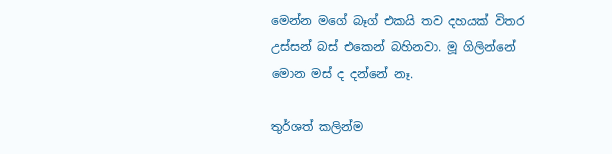මෙන්න මගේ බෑග් එකයි තව දහයක් විතර උස්සන් බස් එකෙන් බහිනවා. මූ ගිලින්නේ මොන මස් ද දන්නේ නෑ.

තුර්ශත් කලින්ම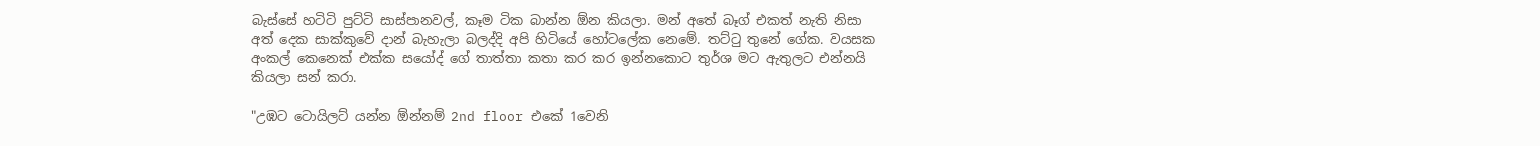බැස්සේ හටිටි පුට්ටි සාස්පානවල්, කෑම ටික බාන්න ඕන කියලා. මන් අතේ බෑග් එකත් නැති නිසා අත් දෙක සාක්කුවේ දාන් බැහැලා බලද්දි අපි හිටියේ හෝටලේක නෙමේ. තට්ටු තුනේ ගේක. වයසක අංකල් කෙනෙක් එක්ක සයෝද් ගේ තාත්තා කතා කර කර ඉන්නකොට තුර්ශ මට ඇතුලට එන්නයි කියලා සන් කරා.

"උඹට ටොයිලට් යන්න ඕන්නම් 2nd floor එකේ 1වෙනි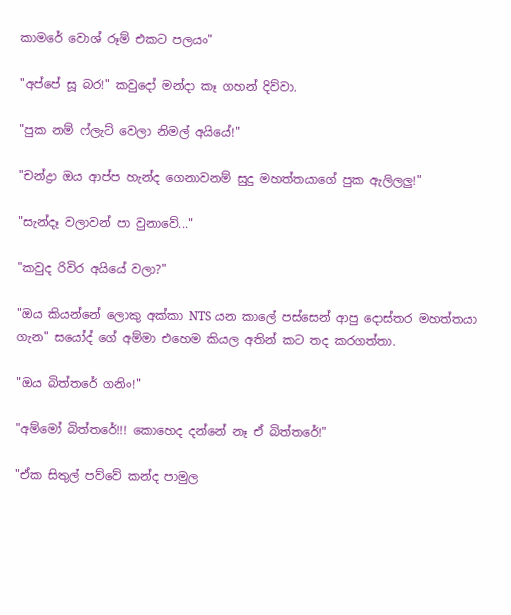කාමරේ වොශ් රූම් එකට පලයං"

"අප්පේ සූ බර!" කවුදෝ මන්දා කෑ ගහන් දිව්වා.

"පුක නම් ෆ්ලැට් වෙලා නිමල් අයියේ!"

"චන්ද්‍රා ඔය ආප්ප හැන්ද ගෙනාවනම් සුදු මහත්තයාගේ පුක ඇලිලලු!"

"සැන්දෑ වලාවන් පා වුනාවේ..."

"කවුද රිවිර අයියේ වලා?"

"ඔය කියන්නේ ලොකු අක්කා NTS යන කාලේ පස්සෙන් ආපු දොස්තර මහත්තයා ගැන" සයෝද් ගේ අම්මා එහෙම කියල අතින් කට තද කරගත්තා.

"ඔය බිත්තරේ ගනිං!"

"අම්මෝ බිත්තරේ!!! කොහෙද දන්නේ නෑ ඒ බිත්තරේ!"

"ඒක සිතුල් පව්වේ කන්ද පාමුල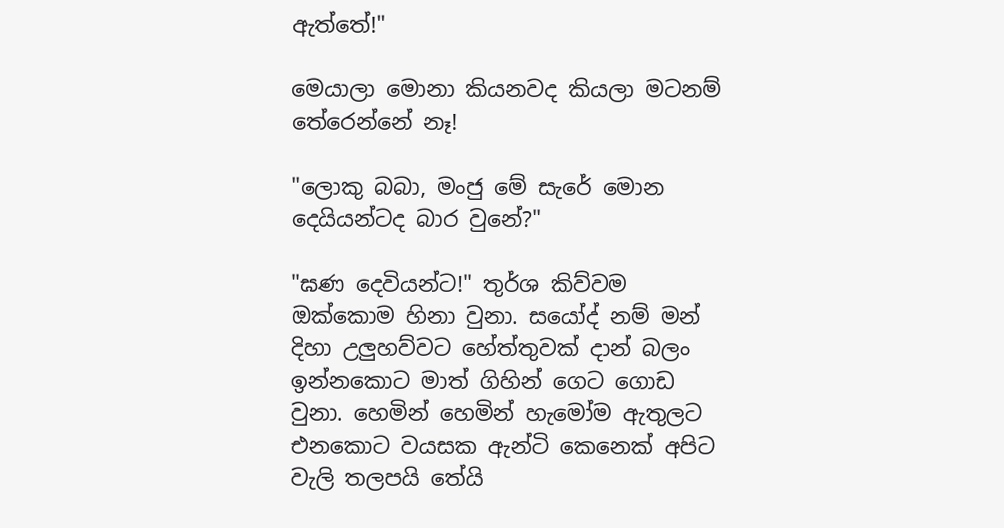ඇත්තේ!"

මෙයාලා මොනා කියනවද කියලා මටනම් තේරෙන්නේ නෑ!

"ලොකු බබා, මංජු මේ සැරේ මොන දෙයියන්ටද බාර වුනේ?"

"ඝණ දෙවියන්ට!" තුර්ශ කිව්වම ඔක්කොම හිනා වුනා. සයෝද් නම් මන් දිහා උලුහව්වට හේත්තුවක් දාන් බලං ඉන්නකොට මාත් ගිහින් ගෙට ගොඩ වුනා. හෙමින් හෙමින් හැමෝම ඇතුලට එනකොට වයසක ඇන්ටි කෙනෙක් අපිට වැලි තලපයි තේයි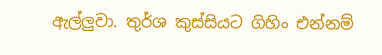ඇල්ලුවා. තුර්ශ කුස්සියට ගිහිං එන්නම්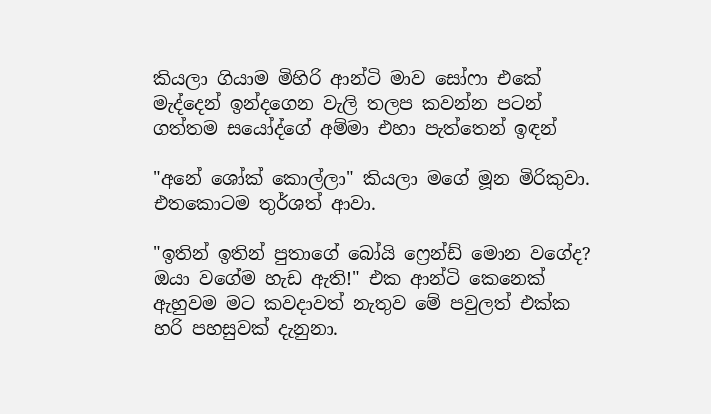කියලා ගියාම මිහිරි ආන්ටි මාව සෝෆා එකේ මැද්දෙන් ඉන්දගෙන වැලි තලප කවන්න පටන් ගත්‍තම සයෝද්ගේ අම්මා එහා පැත්තෙන් ඉඳන්

"අනේ ශෝක් කොල්ලා" කියලා මගේ මූන මිරිකුවා. එතකොටම තුර්ශත් ආවා.

"ඉතින් ඉතින් පුතාගේ බෝයි ෆ්‍රෙන්ඩ් මොන වගේද? ඔයා වගේම හැඩ ඇති!" එක ආන්ටි කෙනෙක් ඇහුවම මට කවදාවත් නැතුව මේ පවුලත් එක්ක හරි පහසුවක් දැනුනා.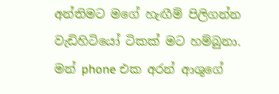අන්තිමට මගේ හැඟීම් පිලිගන්න වැඩිහිටියෝ ටිකක් මට හම්බුනා. මන් phone එක අරන් ආශුගේ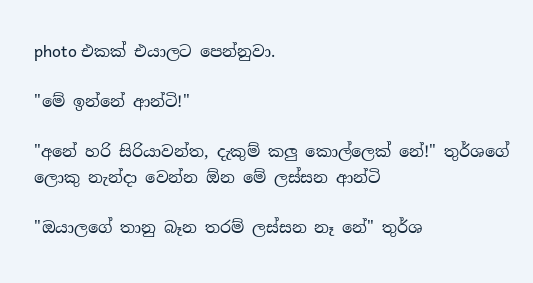photo එකක් එයාලට පෙන්නුවා.

"මේ ඉන්නේ ආන්ටි!"

"අනේ හරි සිරියාවන්ත, දැකුම් කලු කොල්ලෙක් නේ!" තුර්ශගේ ලොකු නැන්දා වෙන්න ඕන මේ ලස්සන ආන්ටි

"ඔයාලගේ තානු බෑන තරම් ලස්සන නෑ නේ" තුර්ශ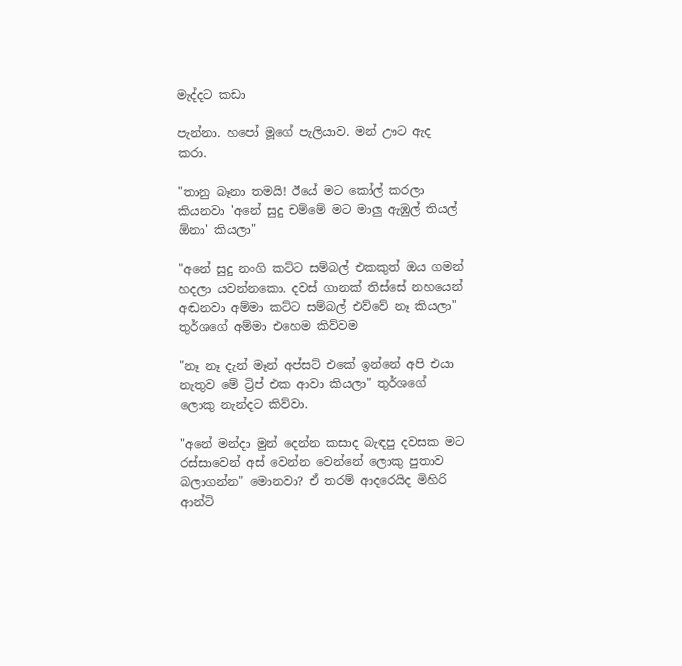මැද්දට කඩා

පැන්නා. හපෝ මූගේ පැලියාව. මන් ඌට ඇද කරා.

"තානු බෑනා තමයි! ඊයේ මට කෝල් කරලා කියනවා 'අනේ සුදු චම්මේ මට මාලු ඇඹුල් තියල් ඕනා' කියලා"

"අනේ සුදු නංගි කට්ට සම්බල් එකකුත් ඔය ගමන් හදලා යවන්නකො. දවස් ගානක් තිස්සේ නහයෙන් අඬනවා අම්මා කට්ට සම්බල් එව්වේ නෑ කියලා" තුර්ශගේ අම්මා එහෙම කිව්වම

"නෑ නෑ දැන් මෑන් අප්සට් එකේ ඉන්නේ අපි එයා නැතුව මේ ට්‍රිප් එක ආවා කියලා" තුර්ශගේ ලොකු නැන්දට කිව්වා.

"අනේ මන්දා මුන් දෙන්න කසාද බැඳපු දවසක මට රස්සාවෙන් අස් වෙන්න වෙන්නේ ලොකු පුතාව බලාගන්න" මොනවා? ඒ තරම් ආදරෙයිද මිහිරි ආන්ටි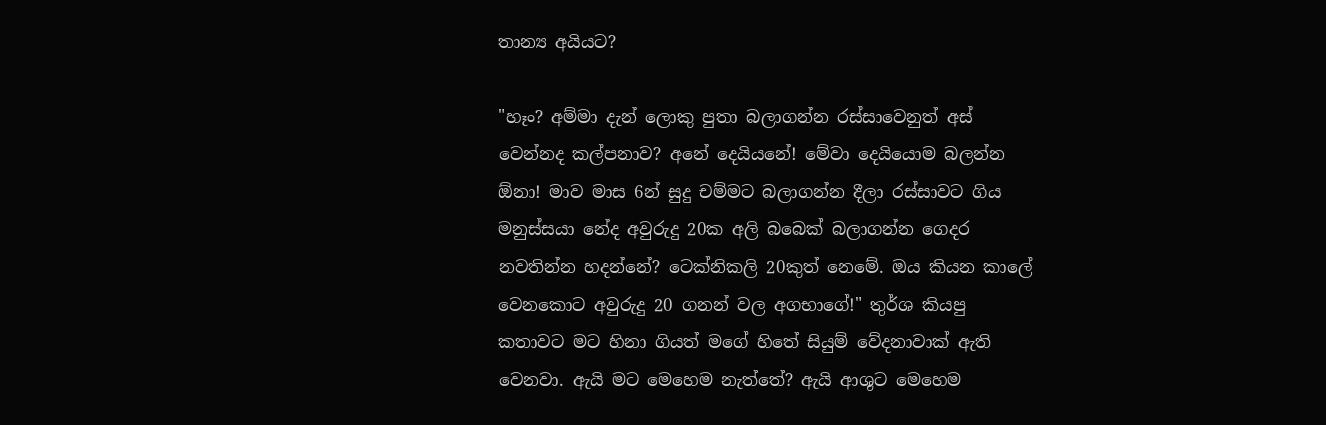තාන්‍ය අයියට?

"හෑං? අම්මා දැන් ලොකු පුතා බලාගන්න රස්සාවෙනුත් අස් වෙන්නද කල්පනාව? අනේ දෙයියනේ! මේවා දෙයියොම බලන්න ඕනා! මාව මාස 6න් සුදු චම්මට බලාගන්න දීලා රස්සාවට ගිය මනුස්සයා නේද අවුරුදු 20ක අලි බබෙක් බලාගන්න ගෙදර නවතින්න හදන්නේ? ටෙක්නිකලි 20කුත් නෙමේ. ඔය කියන කාලේ වෙනකොට අවුරුදු 20 ගනන් වල අගභාගේ!" තුර්ශ කියපු කතාවට මට හිනා ගියත් මගේ හිතේ සියුම් වේදනාවාක් ඇති වෙනවා. ඇයි මට මෙහෙම නැත්තේ? ඇයි ආශුට මෙහෙම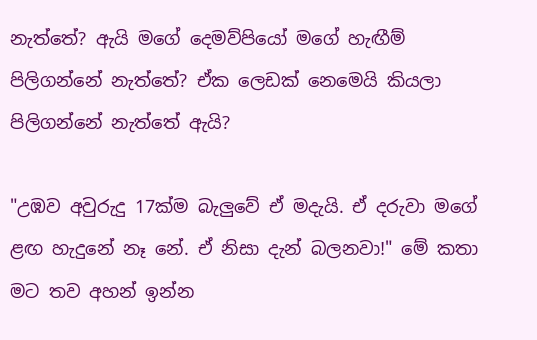නැත්තේ? ඇයි මගේ දෙමව්පියෝ මගේ හැඟීම් පිලිගන්නේ නැත්තේ? ඒක ලෙඩක් නෙමෙයි කියලා පිලිගන්නේ නැත්තේ ඇයි?

"උඹව අවුරුදු 17ක්ම බැලුවේ ඒ මදැයි. ඒ දරුවා මගේ ළඟ හැදුනේ නෑ නේ. ඒ නිසා දැන් බලනවා!" මේ කතා මට තව අහන් ඉන්න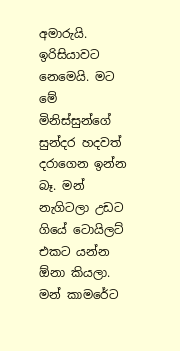අමාරුයි. ඉරිසියාවට නෙමෙයි. මට මේ මිනිස්සුන්ගේ සුන්දර හදවත් දරාගෙන ඉන්න බෑ. මන් නැගිටලා උඩට ගියේ ටොයිලට් එකට යන්න ඕනා කියලා. මන් කාමරේට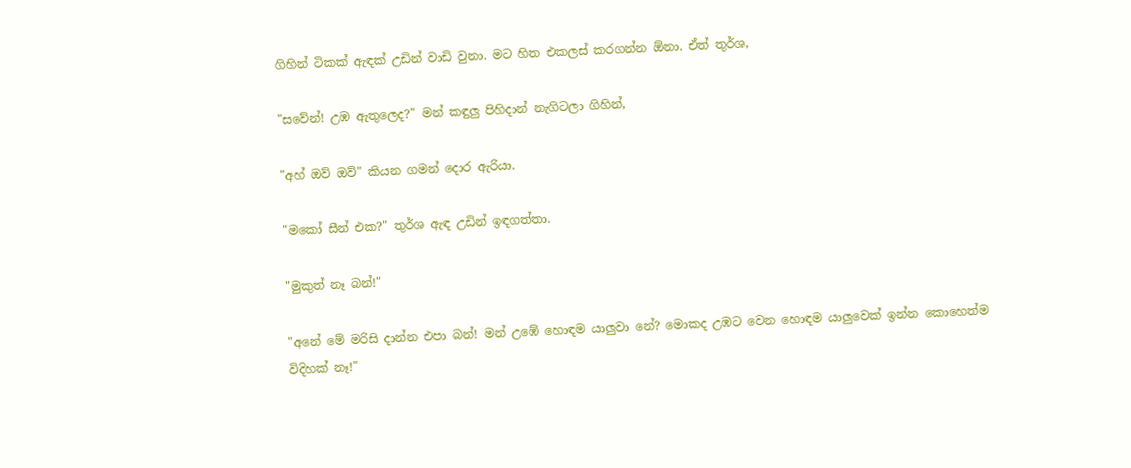ගිහින් ටිකක් ඇඳක් උඩින් වාඩි වුනා. මට හිත එකලස් කරගන්න ඕනා. ඒත් තුර්ශ,

"සවේන්! උඹ ඇතුලෙද?" මන් කඳුලු පිහිදාන් නැගිටලා ගිහින්,

"අහ් ඔව් ඔව්" කියන ගමන් දොර ඇරියා.

"මකෝ සීන් එක?" තුර්ශ ඇඳ උඩින් ඉඳගත්තා.

"මුකුත් නෑ බන්!"

"අනේ මේ මරිසි දාන්න එපා බන්! මන් උඹේ හොඳම යාලුවා නේ? මොකද උඹට වෙන හොඳම යාලුවෙක් ඉන්න කොහෙත්ම විදිහක් නෑ!"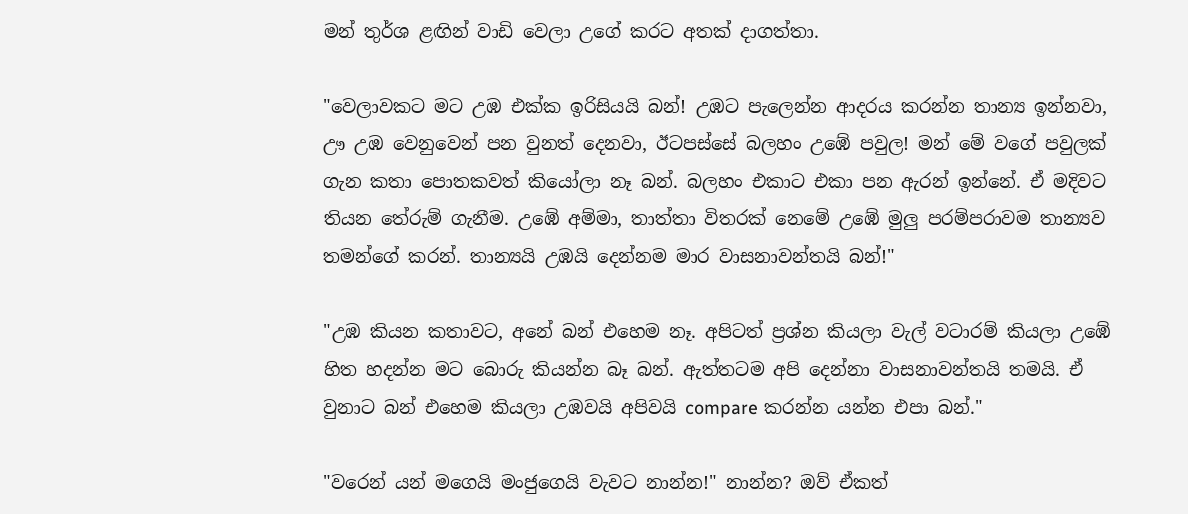මන් තුර්ශ ළඟින් වාඩි වෙලා උගේ කරට අතක් දාගත්තා.

"වෙලාවකට මට උඹ එක්ක ඉරිසියයි බන්! උඹට පැලෙන්න ආදරය කරන්න තාන්‍ය ඉන්නවා, ඌ උඹ වෙනුවෙන් පන වුනත් දෙනවා, ඊටපස්සේ බලහං උඹේ පවුල! මන් මේ වගේ පවුලක් ගැන කතා පොතකවත් කියෝලා නෑ බන්. බලහං එකාට එකා පන ඇරන් ඉන්නේ. ඒ මදිවට තියන තේරුම් ගැනීම. උඹේ අම්මා, තාත්තා විතරක් නෙමේ උඹේ මුලු පරම්පරාවම තාන්‍යව තමන්ගේ කරන්. තාන්‍යයි උඹයි දෙන්නම මාර වාසනාවන්තයි බන්!"

"උඹ කියන කතාවට, අනේ බන් එහෙම නෑ. අපිටත් ප්‍රශ්න කියලා වැල් වටාරම් කියලා උඹේ හිත හදන්න මට බොරු කියන්න බෑ බන්. ඇත්තටම අපි දෙන්නා වාසනාවන්තයි තමයි. ඒ වුනාට බන් එහෙම කියලා උඹවයි අපිවයි compare කරන්න යන්න එපා බන්."

"වරෙන් යන් මගෙයි මංජුගෙයි වැවට නාන්න!" නාන්න? ඔව් ඒකත්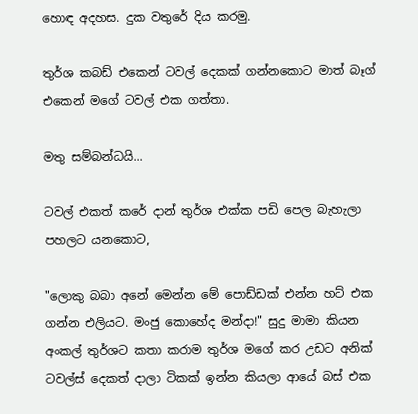හොඳ අදහස. දුක වතුරේ දිය කරමු.

තුර්ශ කබඩ් එකෙන් ටවල් දෙකක් ගන්නකොට මාත් බෑග් එකෙන් මගේ ටවල් එක ගත්තා.

මතු සම්බන්ධයි...

ටවල් එකත් කරේ දාන් තුර්ශ එක්ක පඩි පෙල බැහැලා පහලට යනකොට,

"ලොකු බබා අනේ මෙන්න මේ පොඩ්ඩක් එන්න හට් එක ගන්න එලියට. මංජු කොහේද මන්දා!" සුදු මාමා කියන අංකල් තුර්ශට කතා කරාම තුර්ශ මගේ කර උඩට අනික් ටවල්ස් දෙකත් දාලා ටිකක් ඉන්න කියලා ආයේ බස් එක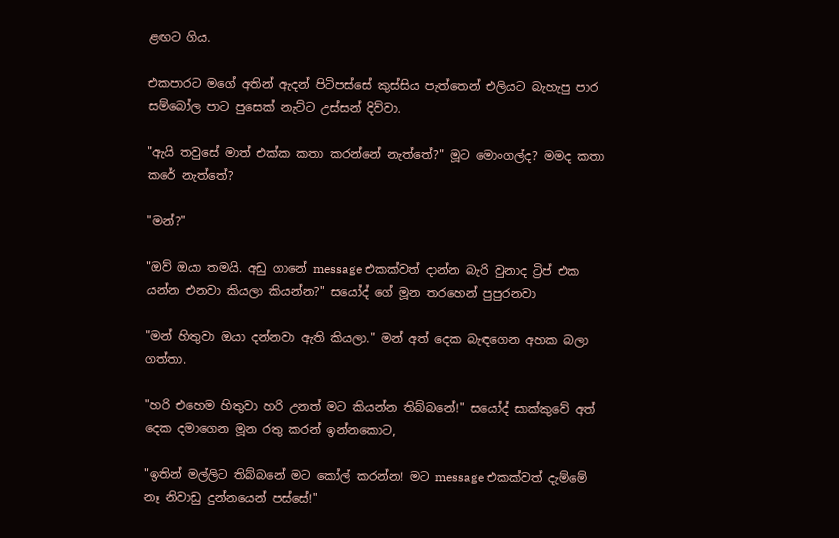ළඟට ගිය.

එකපාරට මගේ අතින් ඇදන් පිටිපස්සේ කුස්සිය පැත්තෙන් එලියට බැහැපු පාර සම්බෝල පාට පුසෙක් නැට්ට උස්සන් දිව්වා.

"ඇයි තවුසේ මාත් එක්ක කතා කරන්නේ නැත්තේ?" මූට මොංගල්ද? මමද කතා කරේ නැත්තේ?

"මන්?"

"ඔව් ඔයා තමයි. අඩු ගානේ message එකක්වත් දාන්න බැරි වුනාද ට්‍රිප් එක යන්න එනවා කියලා කියන්න?" සයෝද් ගේ මූන තරහෙන් පුපුරනවා

"මන් හිතුවා ඔයා දන්නවා ඇති කියලා." මන් අත් දෙක බැඳගෙන අහක බලා ගත්තා.

"හරි එහෙම හිතුවා හරි උනත් මට කියන්න තිබ්බනේ!" සයෝද් සාක්කුවේ අත් දෙක දමාගෙන මූන රතු කරන් ඉන්නකොට,

"ඉතින් මල්ලිට තිබ්බනේ මට කෝල් කරන්න! මට message එකක්වත් දැම්මේ නෑ නිවාඩු දුන්නයෙන් පස්සේ!"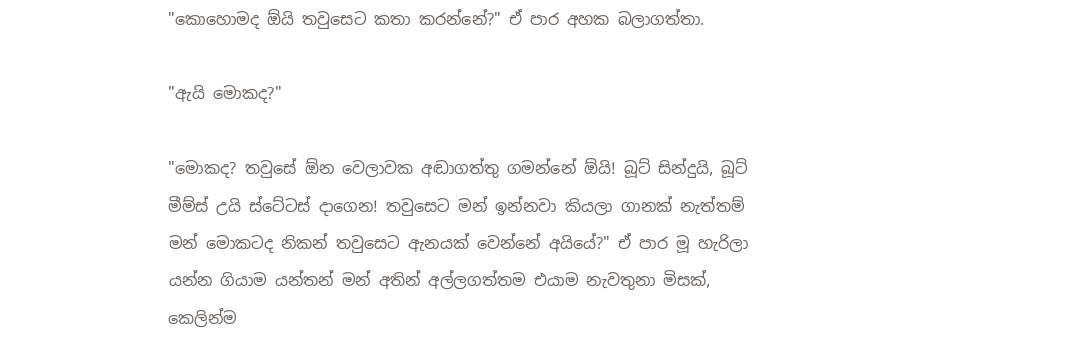"කොහොමද ඕයි තවුසෙට කතා කරන්නේ?" ඒ පාර අහක බලාගත්තා.

"ඇයි මොකද?"

"මොකද? තවුසේ ඕන වෙලාවක අඬාගත්තු ගමන්නේ ඕයි! බූට් සින්දුයි, බූට් මීම්ස් උයි ස්ටේටස් දාගෙන! තවුසෙට මන් ඉන්නවා කියලා ගානක් නැත්තම් මන් මොකටද නිකන් තවුසෙට ඇනයක් වෙන්නේ අයියේ?" ඒ පාර මූ හැරිලා යන්න ගියාම යන්තන් මන් අතින් අල්ලගත්තම එයාම නැවතුනා මිසක්, කෙලින්ම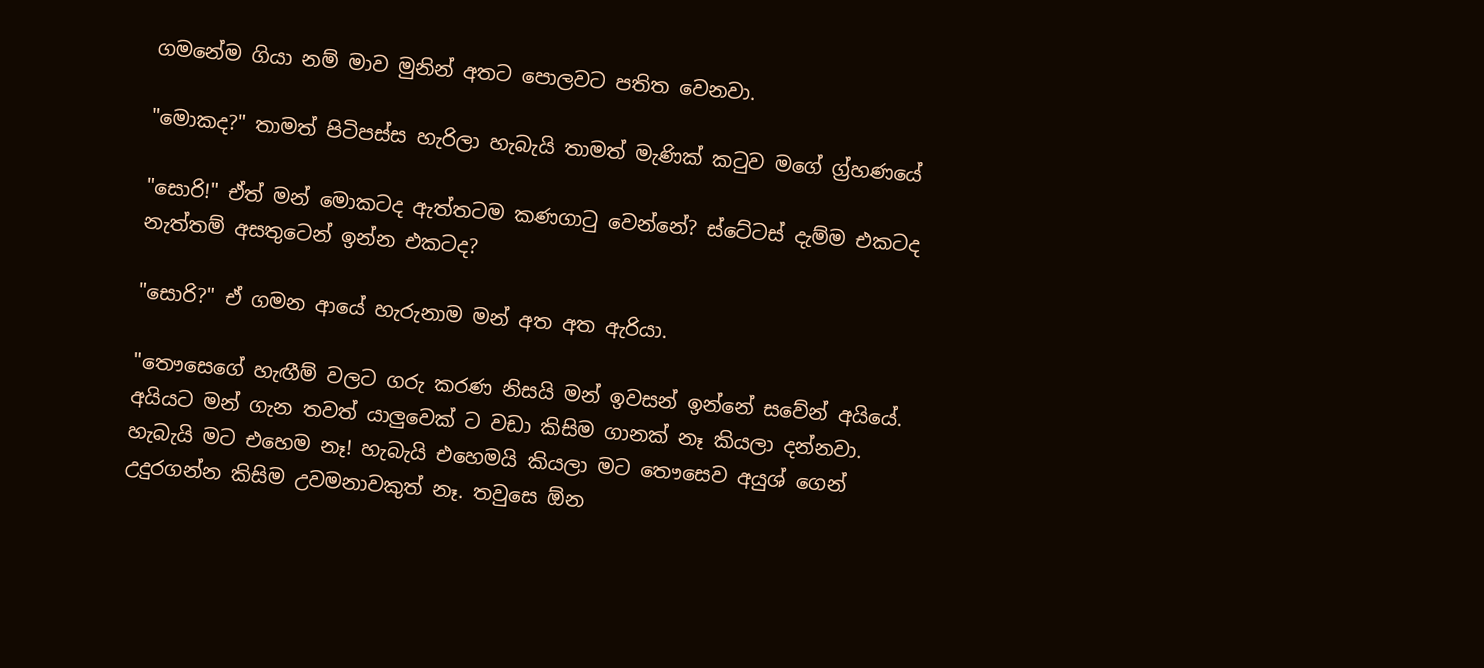ගමනේම ගියා නම් මාව මුනින් අතට පොලවට පතිත වෙනවා.

"මොකද?" තාමත් පිටිපස්ස හැරිලා හැබැයි තාමත් මැණික් කටුව මගේ ග්‍ර්හණයේ

"සොරි!" ඒත් මන් මොකටද ඇත්තටම කණගාටු වෙන්නේ? ස්ටේටස් දැම්ම එකටද නැත්තම් අසතුටෙන් ඉන්න එකටද?

"සොරි?" ඒ ගමන ආයේ හැරුනාම මන් අත අත ඇරියා.

"තෞසෙගේ හැඟීම් වලට ගරු කරණ නිසයි මන් ඉවසන් ඉන්නේ සවේන් අයියේ. අයියට මන් ගැන තවත් යාලුවෙක් ට වඩා කිසිම ගානක් නෑ කියලා දන්නවා. හැබැයි මට එහෙම නෑ! හැබැයි එහෙමයි කියලා මට තෞසෙව අයුශ් ගෙන් උදුරගන්න කිසිම උවමනාවකුත් නෑ. තවුසෙ ඕන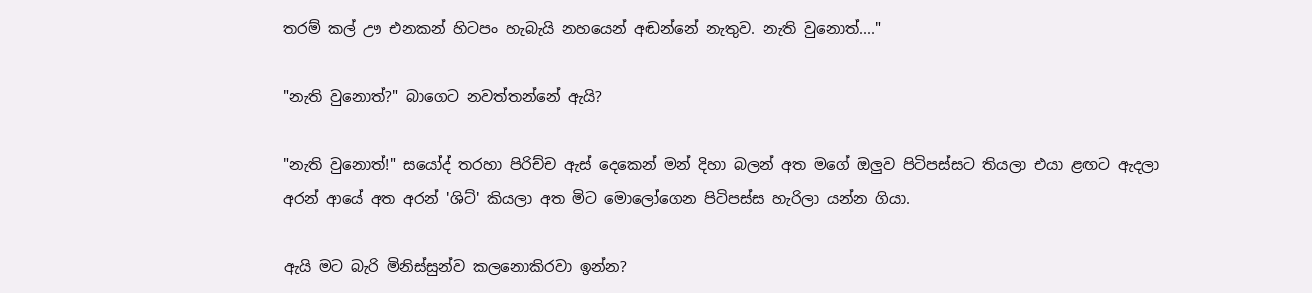තරම් කල් ඌ එනකන් හිටපං හැබැයි නහයෙන් අඬන්නේ නැතුව. නැති වුනොත්...."

"නැති වුනොත්?" බාගෙට නවත්තන්නේ ඇයි?

"නැති වුනොත්!" සයෝද් තරහා පිරිච්ච ඇස් දෙකෙන් මන් දිහා බලන් අත මගේ ඔලුව පිටිපස්සට තියලා එයා ළඟට ඇදලා අරන් ආයේ අත අරන් 'ශිට්' කියලා අත මිට මොලෝගෙන පිටිපස්ස හැරිලා යන්න ගියා.

ඇයි මට බැරි මිනිස්සුන්ව කලනොකිරවා ඉන්න?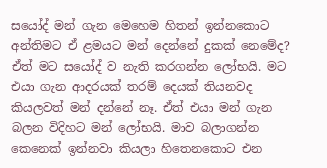සයෝද් මන් ගැන මෙහෙම හිතන් ඉන්නකොට අන්තිමට ඒ ළමයට මන් දෙන්නේ දුකක් නෙමේද? ඒත් මට සයෝද් ව නැති කරගන්න ලෝභයි. මට එයා ගැන ආදරයක් තරම් දෙයක් තියනවද කියලවත් මන් දන්නේ නෑ. ඒත් එයා මන් ගැන බලන විදිහට මන් ලෝභයි. මාව බලාගන්න කෙනෙක් ඉන්නවා කියලා හිතෙනකොට එන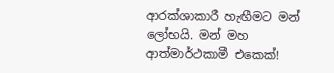ආරක්ශාකාරී හැඟීමට මන් ලෝභයි. මන් මහ ආත්මාර්ථකාමී එකෙක්!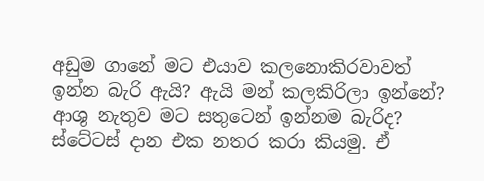අඩුම ගානේ මට එයාව කලනොකිරවාවත් ඉන්න බැරි ඇයි? ඇයි මන් කලකිරිලා ඉන්නේ? ආශු නැතුව මට සතුටෙන් ඉන්නම බැරිද? ස්ටේටස් දාන එක නතර කරා කියමු. ඒ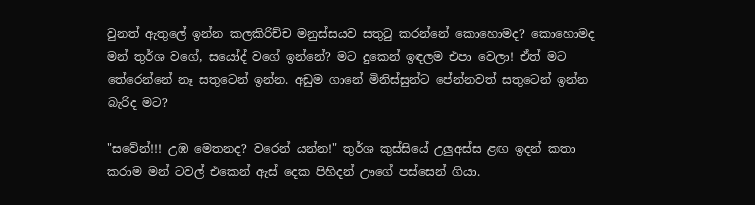වුනත් ඇතුලේ ඉන්න කලකිරිච්ච මනුස්සයව සතුටු කරන්නේ කොහොමද? කොහොමද මන් තුර්ශ වගේ, සයෝද් වගේ ඉන්නේ? මට දුකෙන් ඉඳලම එපා වෙලා! ඒත් මට තේරෙන්නේ නෑ සතුටෙන් ඉන්න. අඩුම ගානේ මිනිස්සුන්ට පේන්නවත් සතුටෙන් ඉන්න බැරිද මට?

"සවේන්!!! උඹ මෙතනද? වරෙන් යන්න!" තුර්ශ කුස්සියේ උලුඅස්ස ළඟ ඉදන් කතා කරාම මන් ටවල් එකෙන් ඇස් දෙක පිහිදන් ඌගේ පස්සෙන් ගියා.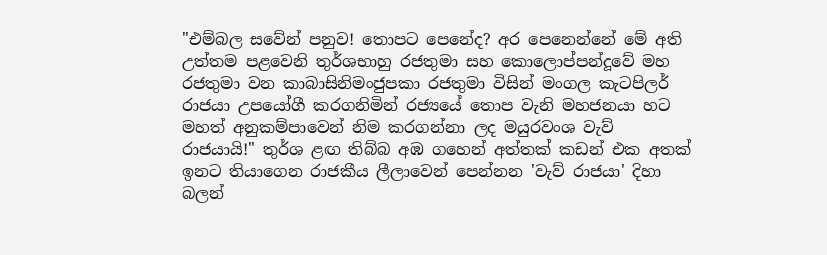"එම්බල සවේන් පනුව! තොපට පෙනේද? අර පෙනෙන්නේ මේ අති උත්තම පළවෙනි තුර්ශභාහු රජතුමා සහ කොලොප්පන්දූවේ මහ රජතුමා වන කාබාසිනිමංජුපකා රජතුමා විසින් මංගල කැටපිලර් රාජයා උපයෝගී කරගනිමින් රජ්‍යයේ තොප වැනි මහජනයා හට මහත් අනුකම්පාවෙන් නිම කරගන්නා ලද මයුරවංශ වැව් රාජයායි!" තුර්ශ ළඟ තිබ්බ අඹ ගහෙන් අත්තක් කඩන් එක අතක් ඉනට තියාගෙන රාජකීය ලීලාවෙන් පෙන්නන 'වැව් රාජයා' දිහා බලන්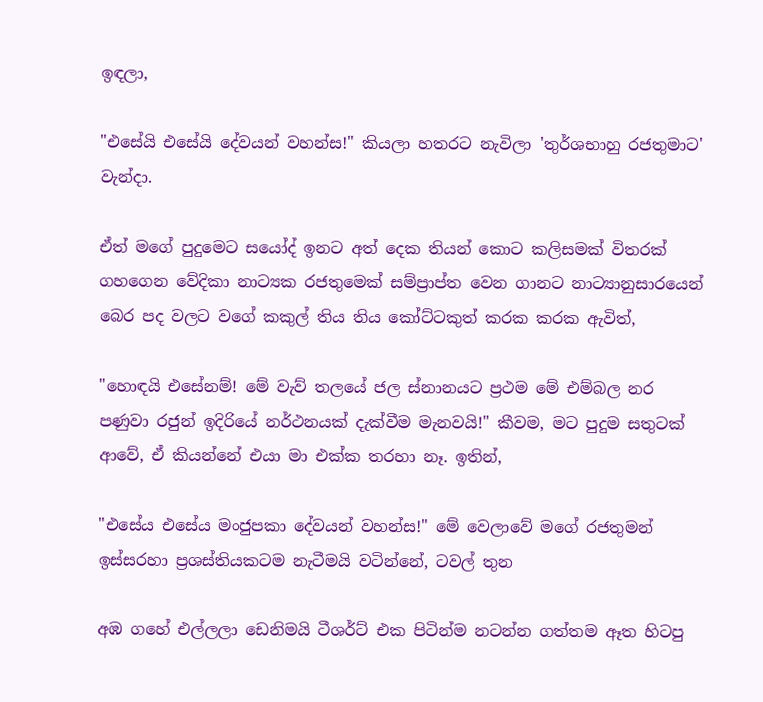ඉඳලා,

"එසේයි එසේයි දේවයන් වහන්ස!" කියලා හතරට නැවිලා 'තුර්ශභාහු රජතුමාට' වැන්දා.

ඒත් මගේ පුදුමෙට සයෝද් ඉනට අත් දෙක තියන් කොට කලිසමක් විතරක් ගහගෙන වේදිකා නාට්‍යක රජතුමෙක් සම්ප්‍රාප්ත වෙන ගානට නාට්‍යානුසාරයෙන් බෙර පද වලට වගේ කකුල් තිය තිය කෝට්ටකුත් කරක කරක ඇවිත්,

"හොඳයි එසේනම්! මේ වැව් තලයේ ජල ස්නානයට ප්‍රථම මේ එම්බල නර පණුවා රජුන් ඉදිරියේ නර්ථනයක් දැක්වීම මැනවයි!" කීවම, මට පුදුම සතුටක් ආවේ, ඒ කියන්නේ එයා මා එක්ක තරහා නෑ. ඉතින්,

"එසේය එසේය මංජුපකා දේවයන් වහන්ස!" මේ වෙලාවේ මගේ රජතුමන් ඉස්සරහා ප්‍රශස්තියකටම නැටීමයි වටින්නේ, ටවල් තුන

අඹ ගහේ එල්ලලා ඩෙනිමයි ටීශර්ට් එක පිටින්ම නටන්න ගත්තම ඈත හිටපු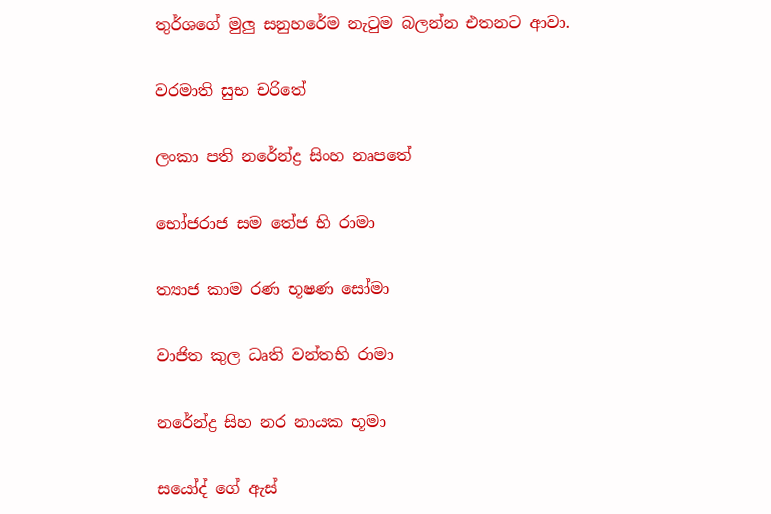තුර්ශගේ මුලු සනුහරේම නැටුම බලන්න එතනට ආවා.

වරමාති සුභ චරිතේ

ලංකා පති නරේන්ද්‍ර සිංහ නෘපතේ

භෝජරාජ සම තේජ භි රාමා

ත්‍යාජ කාම රණ භූෂණ සෝමා

වාජිත කුල ධෘති වන්තභි රාමා

නරේන්ද්‍ර සිහ නර නායක භූමා

සයෝද් ගේ ඇස්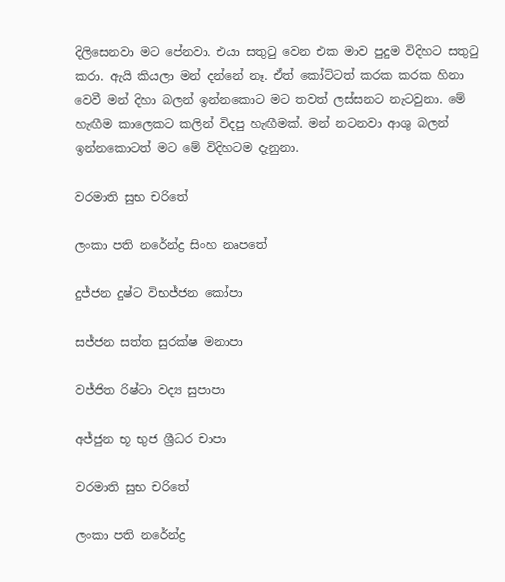දිලිසෙනවා මට පේනවා. එයා සතුටු වෙන එක මාව පුදුම විදිහට සතුටු කරා. ඇයි කියලා මන් දන්නේ නෑ. ඒත් කෝට්ටත් කරක කරක හිනා වෙවී මන් දිහා බලන් ඉන්නකොට මට තවත් ලස්සනට නැටවුනා. මේ හැඟීම කාලෙකට කලින් විදපු හැඟීමක්. මන් නටනවා ආශු බලන් ඉන්නකොටත් මට මේ විදිහටම දැනුනා.

වරමාති සුභ චරිතේ

ලංකා පති නරේන්ද්‍ර සිංහ නෘපතේ

දුජ්ජන දුෂ්ට විභජ්ජන කෝපා

සජ්ජන සත්ත සුරක්ෂ මනාපා

වජ්ජිත රිෂ්ටා වද්‍ය සුපාපා

අජ්ජුන භූ භුජ ශ්‍රීධර චාපා

වරමාති සුභ චරිතේ

ලංකා පති නරේන්ද්‍ර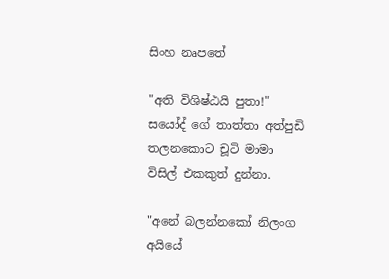සිංහ නෘපතේ

"අති විශිෂ්ඨයි පුතා!" සයෝද් ගේ තාත්තා අත්පුඩි තලනකොට චූටි මාමා විසිල් එකකුත් දුන්නා.

"අනේ බලන්නකෝ නිලංග අයියේ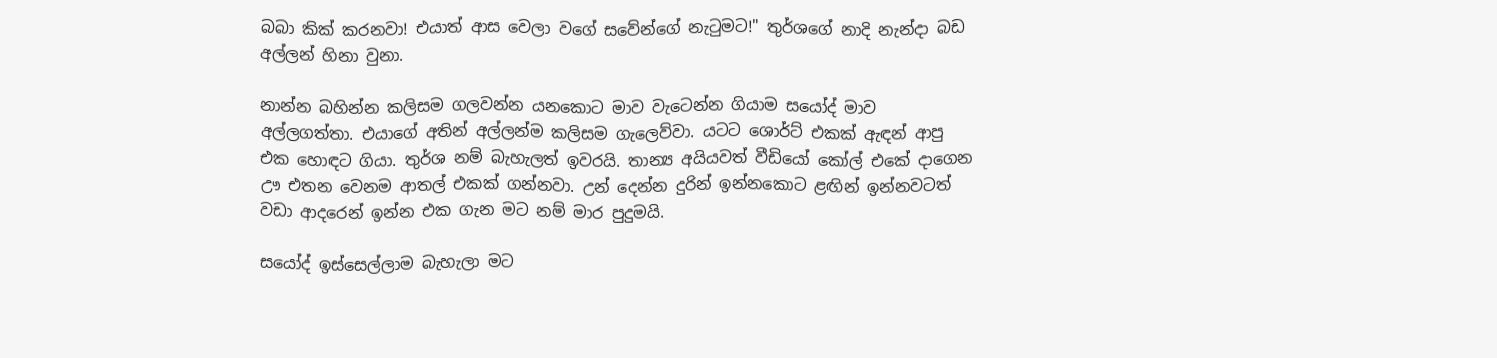බබා කික් කරනවා! එයාත් ආස වෙලා වගේ සවේන්ගේ නැටුමට!" තුර්ශගේ නාදි නැන්දා බඩ අල්ලන් හිනා වුනා.

නාන්න බහින්න කලිසම ගලවන්න යනකොට මාව වැටෙන්න ගියාම සයෝද් මාව අල්ලගත්තා. එයාගේ අතින් අල්ලන්ම කලිසම ගැලෙව්වා. යටට ශොර්ට් එකක් ඇඳන් ආපු එක හොඳට ගියා. තුර්ශ නම් බැහැලත් ඉවරයි. තාන්‍ය අයියවත් වීඩියෝ කෝල් එකේ දාගෙන ඌ එතන වෙනම ආතල් එකක් ගන්නවා. උන් දෙන්න දුරින් ඉන්නකොට ළඟින් ඉන්නවටත් වඩා ආදරෙන් ඉන්න එක ගැන මට නම් මාර පුදුමයි.

සයෝද් ඉස්සෙල්ලාම බැහැලා මට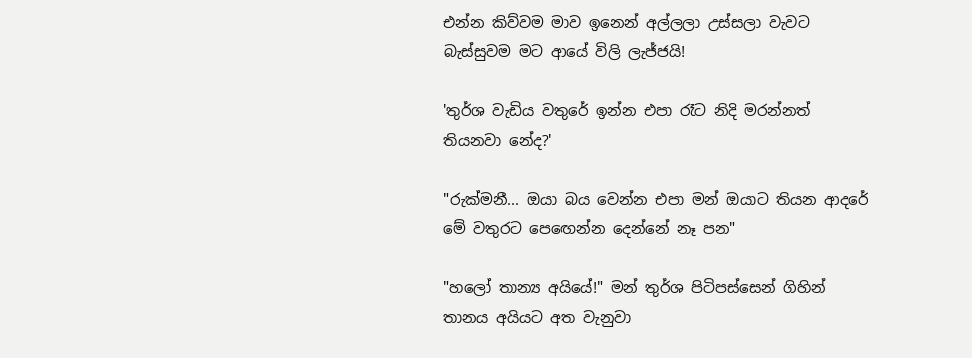එන්න කිව්වම මාව ඉනෙන් අල්ලලා උස්සලා වැවට බැස්සුවම මට ආයේ විලි ලැජ්ජයි!

'තුර්ශ වැඩිය වතුරේ ඉන්න එපා රෑට නිදි මරන්නත් තියනවා නේද?'

"රුක්මනී... ඔයා බය වෙන්න එපා මන් ඔයාට තියන ආදරේ මේ වතුරට පෙඟෙන්න දෙන්නේ නෑ පන"

"හලෝ තාන්‍ය අයියේ!" මන් තුර්ශ පිටිපස්සෙන් ගිහින් තානය අයියට අත වැනුවා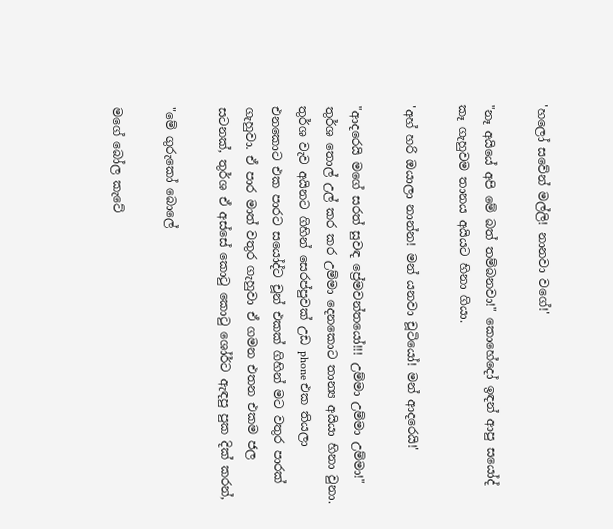'හලෝ සවේන් මල්ලි! නානවා වගේ!'

"නෑ අයියේ අපි මේ බත් තම්බනවා!" කොහේදෝ ඉඳන් ආපු සයෝද් කෑ ගැහුවම තානය අයියට හිනා ගියා.

'අහ් හරි ඔයාලා නාන්න! මන් යනවා චූටියෝ! මන් ආදරෙයි!'

"ආදරෙයි මගේ සරත් සුවඳ ප්‍රේමවන්තයෝ!!! උම්මා උම්මා උම්මා!" තුර්ශ තොල් උල් කර කර උම්මා දෙනකොට තාන්‍ය අයියා හිනා වුනා. තුර්ශ වැව අයිනට ගිහින් සෙරප්පුවක් උඩ phone එක තියලා එනකොට එක පාරට සයෝද්ට චූන් එකක් ගිහින් මට වතුර පාරක් ගැහුවා. ඒ පාර මාත් වතුර ගැහුවා ඒ ගමන එතන එකම ජල සටනක්, තුර්ශ ඒ අස්සේ කොටු කොටු ශෝර්ට ඇඳපු පුක දික් කරන්,

"මේ ගුරුකෝ බොලේ

මගේ බෝල කැටේ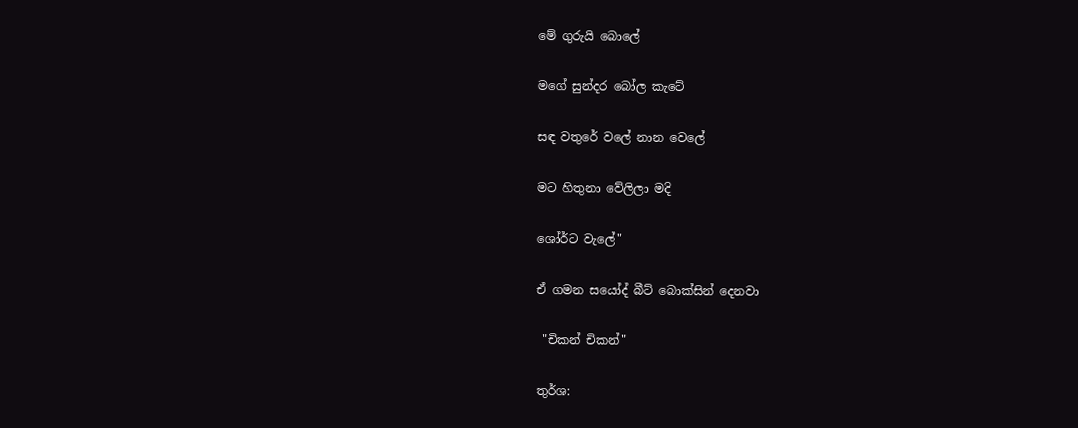මේ ගුරුයි බොලේ

මගේ සුන්දර බෝල කැටේ

සඳ වතුරේ වලේ නාන වෙලේ

මට හිතුනා වේලිලා මදි

ශෝර්ට වැලේ"

ඒ ගමන සයෝද් බීට් බොක්සින් දෙනවා

 "චිකන් චිකන්"

තුර්ශ: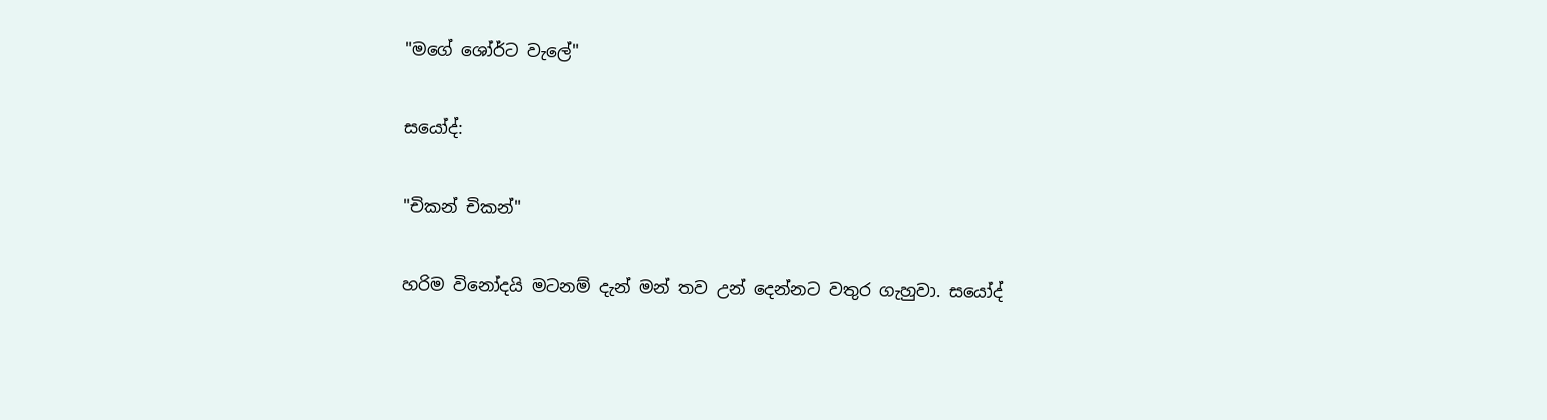"මගේ ශෝර්ට වැලේ"

සයෝද්:

"චිකන් චිකන්"

හරිම විනෝදයි මටනම් දැන් මන් තව උන් දෙන්නට වතුර ගැහුවා. සයෝද්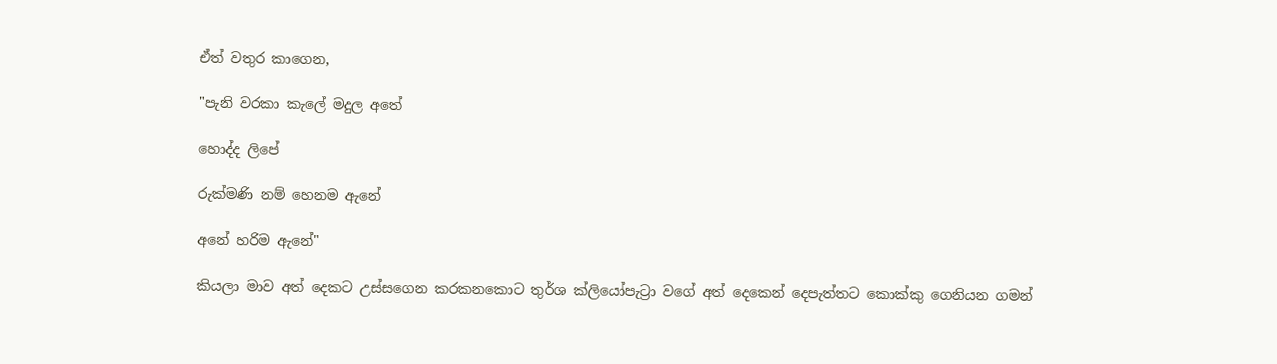ඒත් වතුර කාගෙන,

"පැනි වරකා කැලේ මදුල අතේ

හොද්ද ලිපේ

රුක්මණි නම් හෙනම ඇනේ

අනේ හරිම ඇනේ"

කියලා මාව අත් දෙකට උස්සගෙන කරකනකොට තුර්ශ ක්ලියෝපැට්‍රා වගේ අත් දෙකෙන් දෙපැත්තට කොක්කු ගෙනියන ගමන්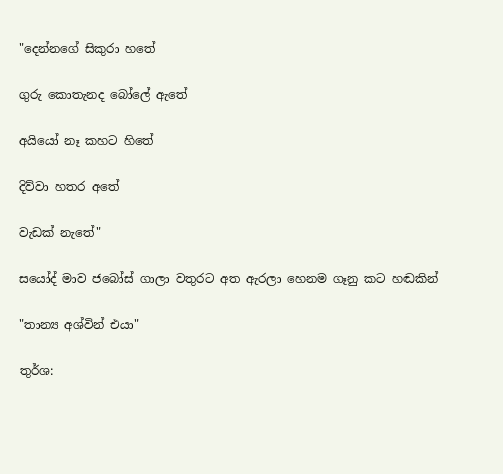"දෙන්නගේ සිකුරා හතේ

ගුරු කොතැනද බෝලේ ඇතේ

අයියෝ නෑ කහට හිතේ

දිව්වා හතර අතේ

වැඩක් නැතේ"

සයෝද් මාව ජබෝස් ගාලා වතුරට අත ඇරලා හෙනම ගෑනු කට හඬකින්

"තාන්‍ය අශ්වින් එයා"

තුර්ශ: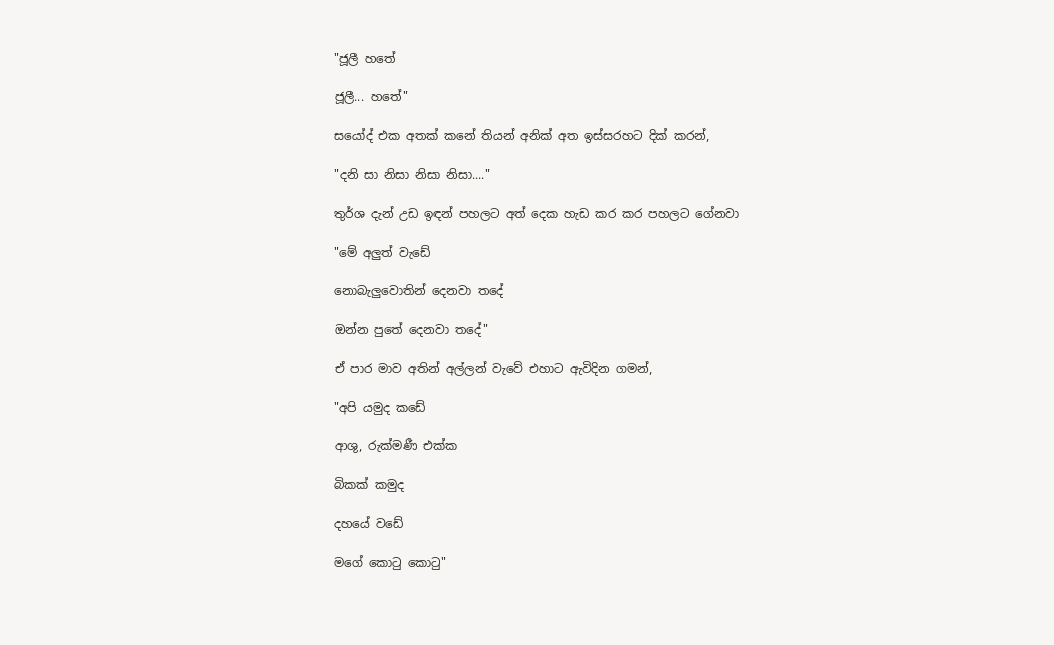"ජූලී හතේ

ජූලී... හතේ"

සයෝද් එක අතක් කනේ තියන් අනික් අත ඉස්සරහට දික් කරන්,

"දනි සා නිසා නිසා නිසා...."

තුර්ශ දැන් උඩ ඉඳන් පහලට අත් දෙක හැඩ කර කර පහලට ගේනවා

"මේ අලුත් වැඩේ

නොබැලුවොතින් දෙනවා තදේ

ඔන්න පුතේ දෙනවා තදේ"

ඒ පාර මාව අතින් අල්ලන් වැවේ එහාට ඇවිදින ගමන්,

"අපි යමුද කඩේ

ආශු, රුක්මණී එක්ක

බිකක් කමුද

දහයේ වඩේ

මගේ කොටු කොටු"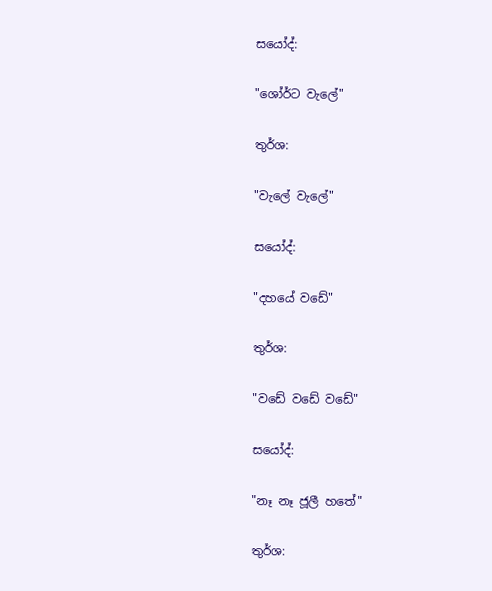සයෝද්:

"ශෝර්ට වැලේ"

තුර්ශ:

"වැලේ වැලේ"

සයෝද්:

"දහයේ වඩේ"

තුර්ශ:

"වඩේ වඩේ වඩේ"

සයෝද්:

"නෑ නෑ ජූලී හතේ"

තුර්ශ: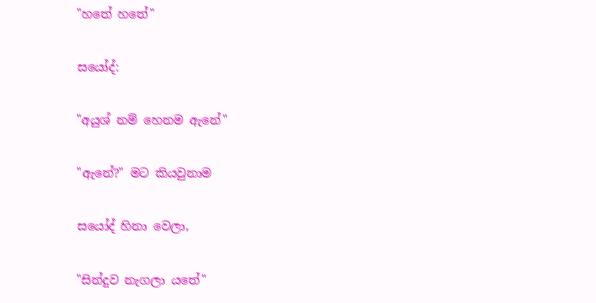"හතේ හතේ"

සයෝද්:

"අයුශ් නම් හෙනම ඇනේ"

"ඇනේ?" මට කියවුනාම

සයෝද් හිනා වෙලා,

"සින්දුව නැගලා යතේ"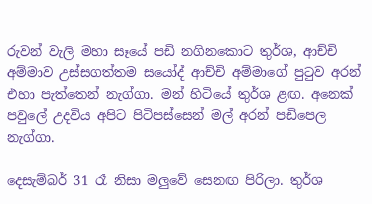රුවන් වැලි මහා සෑයේ පඩි නගිනකොට තුර්ශ, ආච්චි අම්මාව උස්සගත්තම සයෝද් ආච්චි අම්මාගේ පුටුව අරන් එහා පැත්තෙන් නැග්ගා. මන් හිටියේ තුර්ශ ළඟ. අනෙක් පවුලේ උදවිය අපිට පිටිපස්සෙන් මල් අරන් පඩිපෙල නැග්ගා.

දෙසැම්බර් 31 රෑ නිසා මලුවේ සෙනඟ පිරිලා. තුර්ශ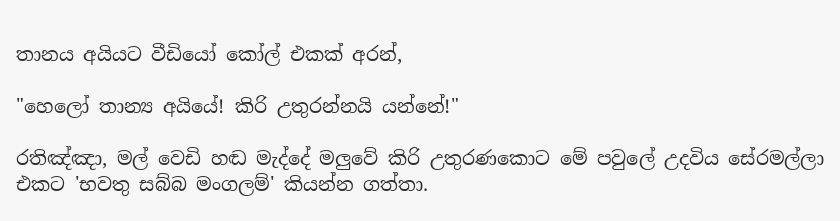තානය අයියට වීඩියෝ කෝල් එකක් අරන්,

"හෙලෝ තාන්‍ය අයියේ! කිරි උතුරන්නයි යන්නේ!"

රතිඤ්ඤා, මල් වෙඩි හඬ මැද්දේ මලුවේ කිරි උතුරණකොට මේ පවුලේ උදවිය සේරමල්ලා එකට 'භවතු සබ්බ මංගලම්' කියන්න ගත්තා.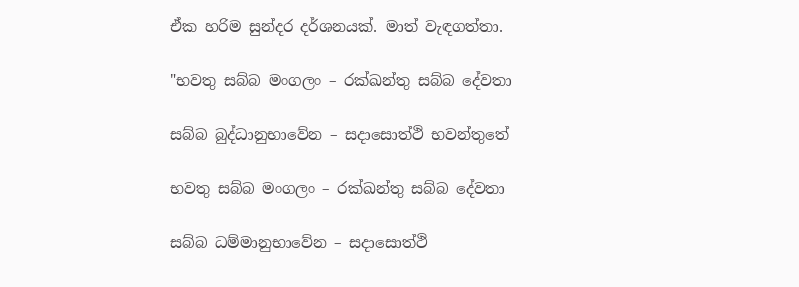ඒක හරිම සුන්දර දර්ශනයක්. මාත් වැඳගත්තා.

"භවතු සබ්බ මංගලං – රක්ඛන්තු සබ්බ දේවතා

සබ්බ බුද්ධානුභාවේන – සදාසොත්ථි භවන්තුතේ

භවතු සබ්බ මංගලං – රක්ඛන්තු සබ්බ දේවතා

සබ්බ ධම්මානුභාවේන – සදාසොත්ථි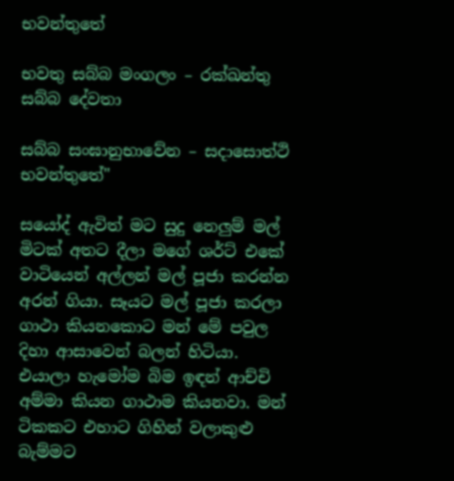භවන්තුතේ

භවතු සබ්බ මංගලං – රක්ඛන්තු සබ්බ දේවතා

සබ්බ සංඝානුභාවේන – සදාසොත්ථි භවන්තුතේ"

සයෝද් ඇවිත් මට සුදු නෙලුම් මල් මිටක් අතට දීලා මගේ ශර්ට් එකේ වාටියෙන් අල්ලන් මල් පූජා කරන්න අරන් ගියා. සෑයට මල් පූජා කරලා ගාථා කියනකොට මන් මේ පවුල දිහා ආසාවෙන් බලන් හිටියා. එයාලා හැමෝම බිම ඉඳන් ආච්චි අම්මා කියන ගාථාම කියනවා. මන් ටිකකට එහාට ගිහින් වලාකුළු බැම්මට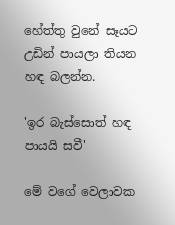හේත්තු වුනේ සෑයට උඩින් පායලා තියන හඳ බලන්න.

'ඉර බැස්සොත් හඳ පායයි සවී'

මේ වගේ වෙලාවක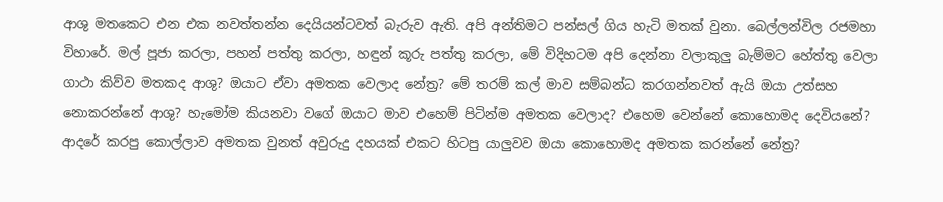ආශු මතකෙට එන එක නවත්තන්න දෙයියන්ටවත් බැරුව ඇති. අපි අන්තිමට පන්සල් ගිය හැටි මතක් වුනා. බෙල්ලන්විල රජමහා විහාරේ. මල් පූජා කරලා, පහන් පත්තු කරලා, හඳුන් කූරු පත්තු කරලා, මේ විදිහටම අපි දෙන්නා වලාකුලු බැම්මට හේත්තු වෙලා ගාථා කිව්ව මතකද ආශු? ඔයාට ඒවා අමතක වෙලාද නේත්‍ර? මේ තරම් කල් මාව සම්බන්ධ කරගන්නවත් ඇයි ඔයා උත්සහ නොකරන්නේ ආශු? හැමෝම කියනවා වගේ ඔයාට මාව එහෙම් පිටින්ම අමතක වෙලාද? එහෙම වෙන්නේ කොහොමද දෙවියනේ? ආදරේ කරපු කොල්ලාව අමතක වුනත් අවුරුදු දහයක් එකට හිටපු යාලුවව ඔයා කොහොමද අමතක කරන්නේ නේත්‍ර?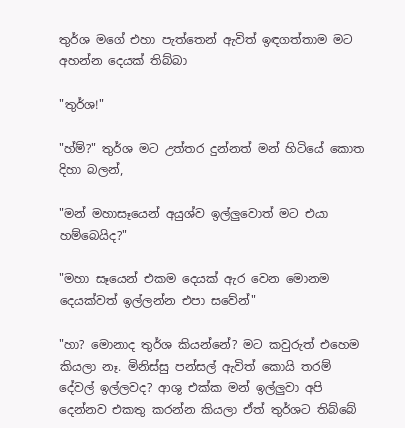තුර්ශ මගේ එහා පැත්තෙන් ඇවිත් ඉඳගත්තාම මට අහන්න දෙයක් තිබ්බා

"තුර්ශ!"

"හ්ම්?" තුර්ශ මට උත්තර දුන්නත් මන් හිටියේ කොත දිහා බලන්,

"මන් මහාසෑයෙන් අයුශ්ව ඉල්ලුවොත් මට එයා හම්බෙයිද?"

"මහා සෑයෙන් එකම දෙයක් ඇර වෙන මොනම දෙයක්වත් ඉල්ලන්න එපා සවේන්"

"හා? මොනාද තුර්ශ කියන්නේ? මට කවුරුත් එහෙම කියලා නෑ. මිනිස්සු පන්සල් ඇවිත් කොයි තරම් දේවල් ඉල්ලවද? ආශු එක්ක මන් ඉල්ලුවා අපි දෙන්නව එකතු කරන්න කියලා ඒත් තුර්ශට තිබ්බේ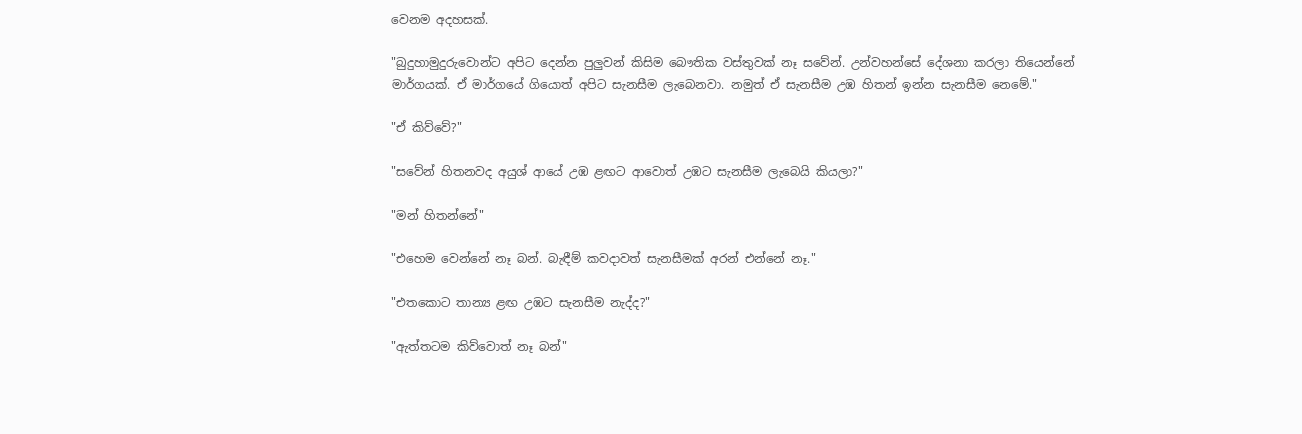වෙනම අදහසක්.

"බුදුහාමුදුරුවොන්ට අපිට දෙන්න පුලුවන් කිසිම බෞතික වස්‍තුවක් නෑ සවේන්. උන්වහන්සේ දේශනා කරලා තියෙන්නේ මාර්ගයක්. ඒ මාර්ගයේ ගියොත් අපිට සැනසීම ලැබෙනවා. නමුත් ඒ සැනසීම උඹ හිතන් ඉන්න සැනසීම නෙමේ."

"ඒ කිව්වේ?"

"සවේන් හිතනවද අයුශ් ආයේ උඹ ළඟට ආවොත් උඹට සැනසීම ලැබෙයි කියලා?"

"මන් හිතන්නේ"

"එහෙම වෙන්නේ නෑ බන්. බැඳීම් කවදාවත් සැනසීමක් අරන් එන්නේ නෑ."

"එතකොට තාන්‍ය ළඟ උඹට සැනසීම නැද්ද?"

"ඇත්තටම කිව්වොත් නෑ බන්"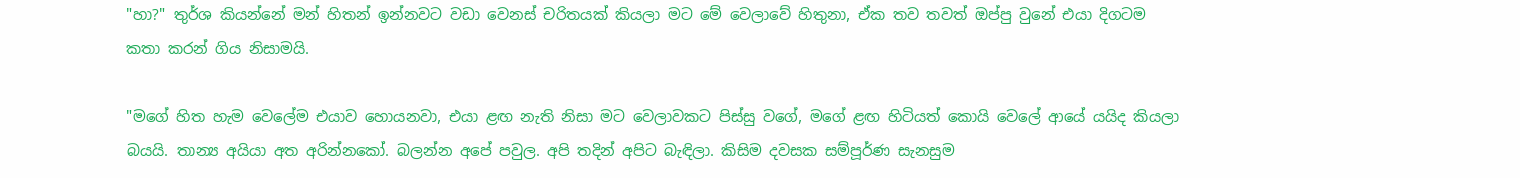"හා?" තුර්ශ කියන්නේ මන් හිතන් ඉන්නවට වඩා වෙනස් චරිතයක් කියලා මට මේ වෙලාවේ හිතුනා, ඒක තව තවත් ඔප්පු වුනේ එයා දිගටම කතා කරන් ගිය නිසාමයි.

"මගේ හිත හැම වෙලේම එයාව හොයනවා, එයා ළඟ නැති නිසා මට වෙලාවකට පිස්සු වගේ, මගේ ළඟ හිටියත් කොයි වෙලේ ආයේ යයිද කියලා බයයි. තාන්‍ය අයියා අත අරින්නකෝ. බලන්න අපේ පවුල. අපි තදින් අපිට බැඳිලා. කිසිම දවසක සම්පූර්ණ සැනසුම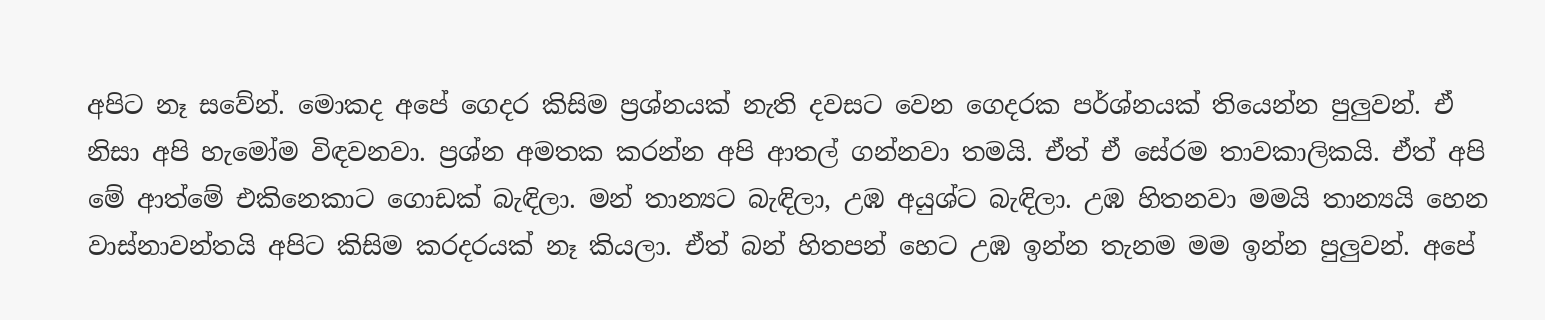අපිට නෑ සවේන්. මොකද අපේ ගෙදර කිසිම ප්‍රශ්නයක් නැති දවසට වෙන ගෙදරක පර්ශ්නයක් තියෙන්න පුලුවන්. ඒ නිසා අපි හැමෝම විඳවනවා. ප්‍රශ්න අමතක කරන්න අපි ආතල් ගන්නවා තමයි. ඒත් ඒ සේරම තාවකාලිකයි. ඒත් අපි මේ ආත්මේ එකිනෙකාට ගොඩක් බැඳිලා. මන් තාන්‍යට බැඳිලා, උඹ අයුශ්ට බැඳිලා. උඹ හිතනවා මමයි තාන්‍යයි හෙන වාස්නාවන්තයි අපිට කිසිම කරදරයක් නෑ කියලා. ඒත් බන් හිතපන් හෙට උඹ ඉන්න තැනම මම ඉන්න පුලුවන්. අපේ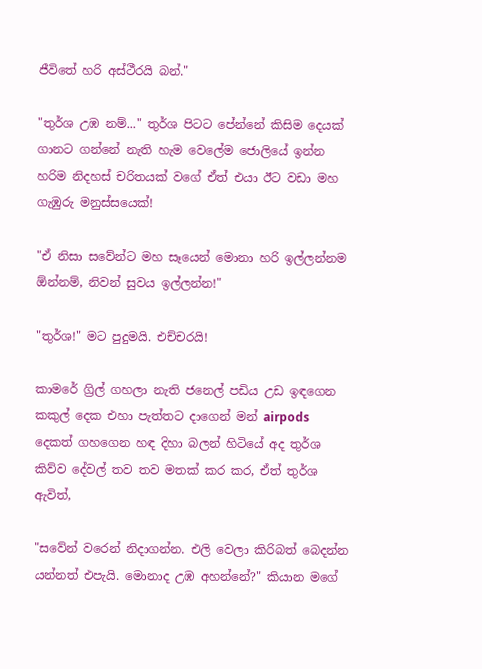ජීවිතේ හරි අස්ථීරයි බන්."

"තුර්ශ උඹ නම්..." තුර්ශ පිටට පේන්නේ කිසිම දෙයක් ගානට ගන්නේ නැති හැම වෙලේම ජොලියේ ඉන්න හරිම නිදහස් චරිතයක් වගේ ඒත් එයා ඊට වඩා මහ ගැඹුරු මනුස්සයෙක්!

"ඒ නිසා සවේන්ට මහ සෑයෙන් මොනා හරි ඉල්ලන්නම ඕන්නම්, නිවන් සුවය ඉල්ලන්න!"

"තුර්ශ!" මට පුදුමයි. එච්චරයි!

කාමරේ ග්‍රිල් ගහලා නැති ජනෙල් පඩිය උඩ ඉඳගෙන කකුල් දෙක එහා පැත්තට දාගෙන් මන් airpods දෙකත් ගහගෙන හඳ දිහා බලන් හිටියේ අද තුර්ශ කිව්ව දේවල් තව තව මතක් කර කර, ඒත් තුර්ශ ඇවිත්,

"සවේන් වරෙන් නිදාගන්න. එලි වෙලා කිරිබත් බෙදන්න යන්නත් එපැයි. මොනාද උඹ අහන්නේ?" කියාන මගේ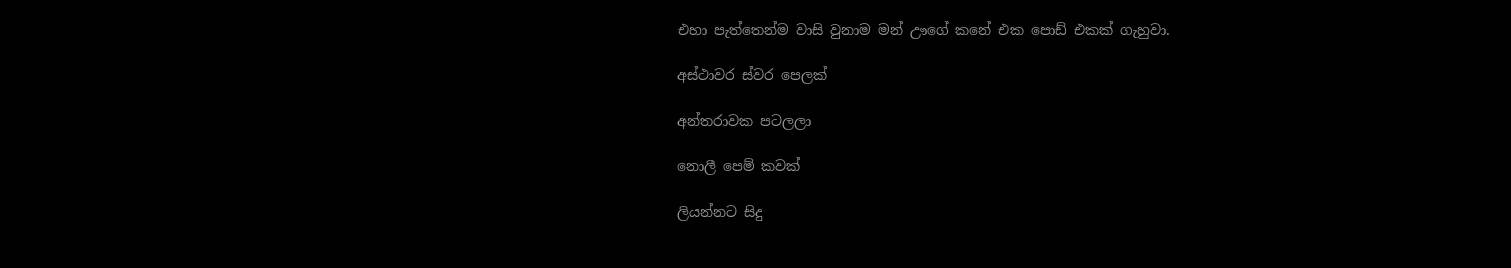එහා පැත්තෙන්ම වාසි වුනාම මන් ඌගේ කනේ එක පොඩ් එකක් ගැහුවා.

අස්ථාවර ස්වර පෙලක්

අන්තරාවක පටලලා

නොලී පෙම් කවක්

ලියන්නට සිදු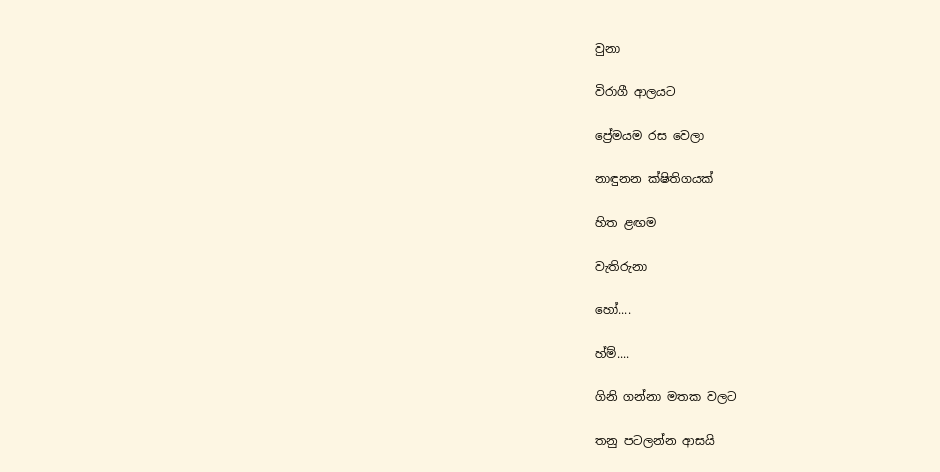වුනා

විරාගී ආලයට

ප්‍රේමයම රස වෙලා

නාඳුනන ක්ෂිතිගයක්

හිත ළඟම

වැතිරුනා

හෝ....

හ්ම්....

ගිනි ගන්නා මතක වලට

තනු පටලන්න ආසයි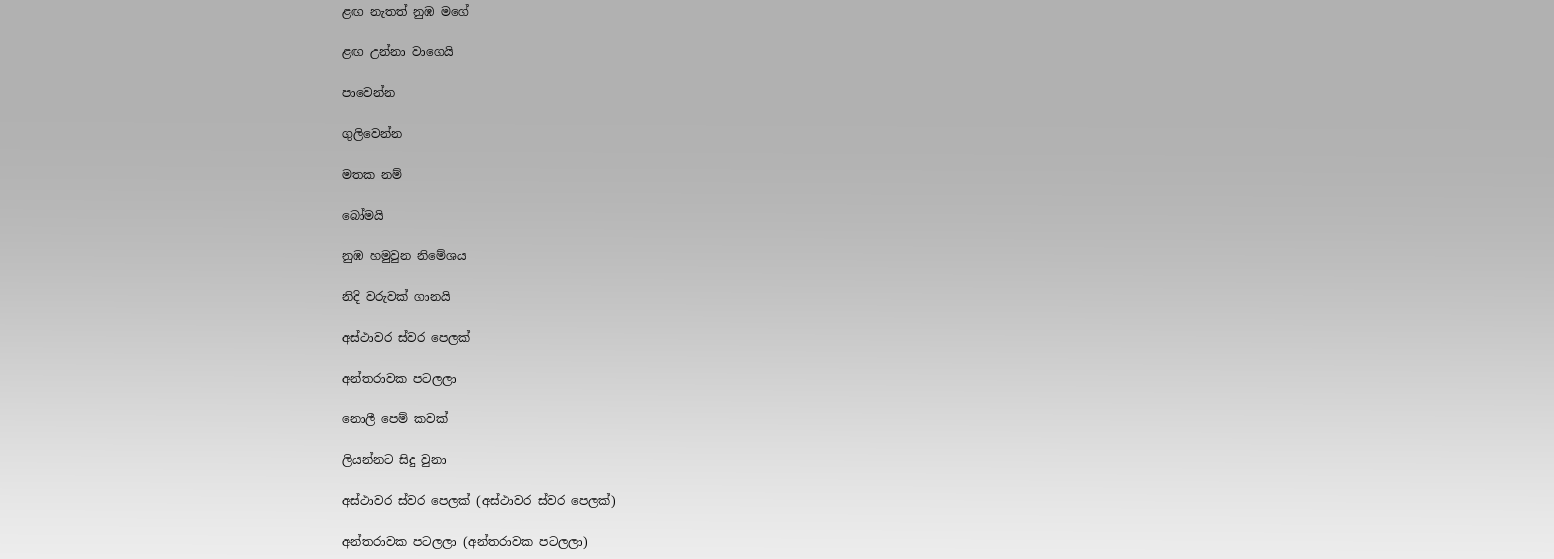ළඟ නැතත් නුඹ මගේ

ළඟ උන්නා වාගෙයි

පාවෙන්න

ගුලිවෙන්න

මතක නම්

බෝමයි

නුඹ හමුවුන නිමේශය

නිදි වරුවක් ගානයි

අස්ථාවර ස්වර පෙලක්

අන්තරාවක පටලලා

නොලී පෙම් කවක්

ලියන්නට සිදු වුනා

අස්ථාවර ස්වර පෙලක් (අස්ථාවර ස්වර පෙලක්)

අන්තරාවක පටලලා (අන්තරාවක පටලලා)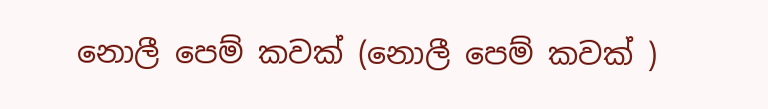නොලී පෙම් කවක් (නොලී පෙම් කවක් )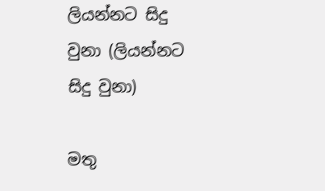ලියන්නට සිදු වුනා (ලියන්නට සිදු වුනා)

මතු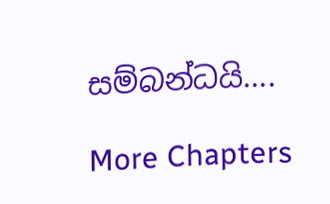සම්බන්ධයි....

More Chapters